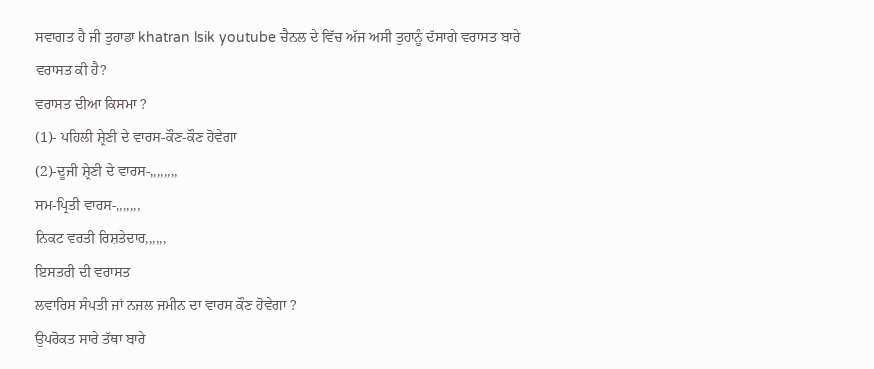ਸਵਾਗਤ ਹੈ ਜੀ ਤੁਹਾਡਾ khatran lsik youtube ਚੈਨਲ ਦੇ ਵਿੱਚ ਅੱਜ ਅਸੀ ਤੁਹਾਨੂੰ ਦੱਸਾਗੇ ਵਰਾਸਤ ਬਾਰੇ
ਵਰਾਸਤ ਕੀ ਹੈ?
ਵਰਾਸਤ ਦੀਆ ਕਿਸਮਾ ?
(1)- ਪਹਿਲੀ ਸ਼੍ਰੇਣੀ ਦੇ ਵਾਰਸ-ਕੌਣ-ਕੌਣ ਹੋਵੇਗਾ
(2)-ਦੂਜੀ ਸ਼੍ਰੇਣੀ ਦੇ ਵਾਰਸ-,,,,,,,,
ਸਮ-ਪ੍ਰਿਤੀ ਵਾਰਸ-,,,,,,,
ਨਿਕਟ ਵਰਤੀ ਰਿਸ਼ਤੇਦਾਰ,,,,,,
ਇਸਤਰੀ ਦੀ ਵਰਾਸਤ
ਲਵਾਰਿਸ ਸੰਪਤੀ ਜਾਂ ਨਜਲ ਜਮੀਨ ਦਾ ਵਾਰਸ ਕੌਣ ਹੋਵੇਗਾ ?
ਉਪਰੋਕਤ ਸਾਰੇ ਤੱਥਾ ਬਾਰੇ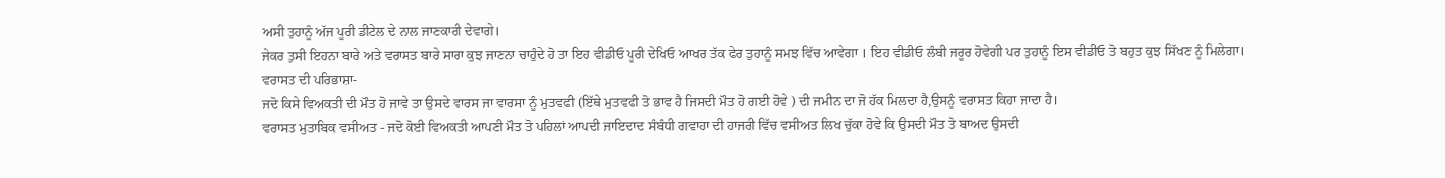ਅਸੀ ਤੁਹਾਨੂੰ ਅੱਜ ਪੂਰੀ ਡੀਟੇਲ ਦੇ ਨਾਲ ਜਾਣਕਾਰੀ ਦੇਵਾਗੇ।
ਜੇਕਰ ਤੁਸੀ ਇਹਨਾ ਬਾਰੇ ਅਤੇ ਵਰਾਸਤ ਬਾਰੇ ਸਾਰਾ ਕੁਝ ਜਾਣਨਾ ਚਾਹੁੰਦੇ ਹੋ ਤਾ ਇਹ ਵੀਡੀਓ ਪੂਰੀ ਦੇਖਿਓ ਆਖਰ ਤੱਕ ਫੇਰ ਤੁਹਾਨੂੰ ਸਮਝ ਵਿੱਚ ਆਵੇਗਾ । ਇਹ ਵੀਡੀਓ ਲੰਬੀ ਜਰੂਰ ਹੋਵੇਗੀ ਪਰ ਤੁਹਾਨੂੰ ਇਸ ਵੀਡੀਓ ਤੋ ਬਹੁਤ ਕੁਝ ਸਿੱਖਣ ਨੂੰ ਮਿਲੇਗਾ।
ਵਰਾਸਤ ਦੀ ਪਰਿਭਾਸ਼ਾ-
ਜਦੋ ਕਿਸੇ ਵਿਅਕਤੀ ਦੀ ਮੌਤ ਹੋ ਜਾਵੇ ਤਾ ਉਸਦੇ ਵਾਰਸ ਜਾ ਵਾਰਸਾ ਨੂੰ ਮੁਤਵਫੀ (ਇੱਥੇ ਮੁਤਵਫੀ ਤੋ ਭਾਵ ਹੈ ਜਿਸਦੀ ਮੌਤ ਹੋ ਗਈ ਹੋਵੇ ) ਦੀ ਜਮੀਨ ਦਾ ਜੋ ਹੱਕ ਮਿਲਦਾ ਹੈ,ਉਸਨੂੰ ਵਰਾਸਤ ਕਿਹਾ ਜਾਦਾ ਹੈ।
ਵਰਾਸਤ ਮੁਤਾਬਿਕ ਵਸੀਅਤ - ਜਦੋ ਕੋਈ ਵਿਅਕਤੀ ਆਪਣੀ ਮੌਤ ਤੋ ਪਹਿਲਾਂ ਆਪਦੀ ਜਾਇਦਾਦ ਸੰਬੰਧੀ ਗਵਾਹਾ ਦੀ ਹਾਜਰੀ ਵਿੱਚ ਵਸੀਅਤ ਲਿਖ ਚੁੱਕਾ ਹੋਵੇ ਕਿ ਉਸਦੀ ਮੌਤ ਤੋ ਬਾਅਦ ਉਸਦੀ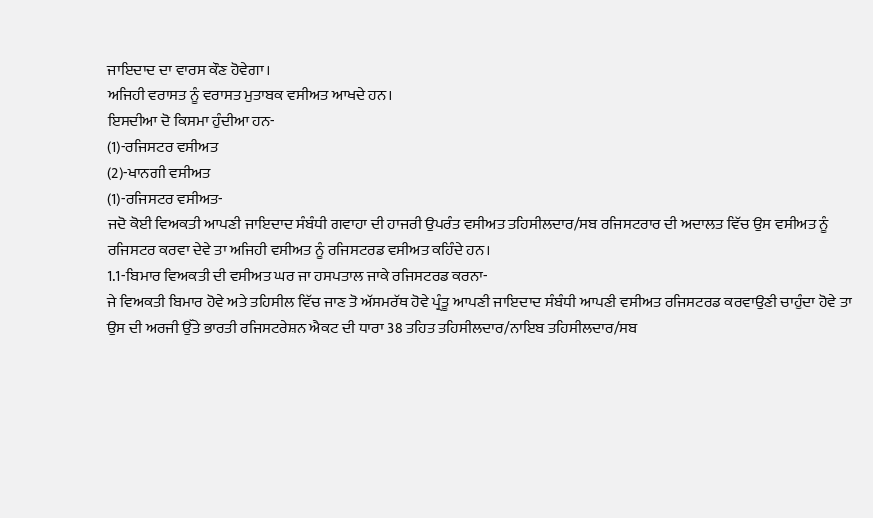ਜਾਇਦਾਦ ਦਾ ਵਾਰਸ ਕੌਣ ਹੋਵੇਗਾ।
ਅਜਿਹੀ ਵਰਾਸਤ ਨੂੰ ਵਰਾਸਤ ਮੁਤਾਬਕ ਵਸੀਅਤ ਆਖਦੇ ਹਨ।
ਇਸਦੀਆ ਦੋ ਕਿਸਮਾ ਹੁੰਦੀਆ ਹਨ-
(1)-ਰਜਿਸਟਰ ਵਸੀਅਤ
(2)-ਖਾਨਗੀ ਵਸੀਅਤ
(1)-ਰਜਿਸਟਰ ਵਸੀਅਤ-
ਜਦੋ ਕੋਈ ਵਿਅਕਤੀ ਆਪਣੀ ਜਾਇਦਾਦ ਸੰਬੰਧੀ ਗਵਾਹਾ ਦੀ ਹਾਜਰੀ ਉਪਰੰਤ ਵਸੀਅਤ ਤਹਿਸੀਲਦਾਰ/ਸਬ ਰਜਿਸਟਰਾਰ ਦੀ ਅਦਾਲਤ ਵਿੱਚ ਉਸ ਵਸੀਅਤ ਨੂੰ ਰਜਿਸਟਰ ਕਰਵਾ ਦੇਵੇ ਤਾ ਅਜਿਹੀ ਵਸੀਅਤ ਨੂੰ ਰਜਿਸਟਰਡ ਵਸੀਅਤ ਕਹਿੰਦੇ ਹਨ।
1.1-ਬਿਮਾਰ ਵਿਅਕਤੀ ਦੀ ਵਸੀਅਤ ਘਰ ਜਾ ਹਸਪਤਾਲ ਜਾਕੇ ਰਜਿਸਟਰਡ ਕਰਨਾ-
ਜੇ ਵਿਅਕਤੀ ਬਿਮਾਰ ਹੋਵੇ ਅਤੇ ਤਹਿਸੀਲ ਵਿੱਚ ਜਾਣ ਤੋ ਅੱਸਮਰੱਥ ਹੋਵੇ ਪ੍ਰੰਤੂ ਆਪਣੀ ਜਾਇਦਾਦ ਸੰਬੰਧੀ ਆਪਣੀ ਵਸੀਅਤ ਰਜਿਸਟਰਡ ਕਰਵਾਉਣੀ ਚਾਹੁੰਦਾ ਹੋਵੇ ਤਾ ਉਸ ਦੀ ਅਰਜੀ ਉੱਤੇ ਭਾਰਤੀ ਰਜਿਸਟਰੇਸ਼ਨ ਐਕਟ ਦੀ ਧਾਰਾ 38 ਤਹਿਤ ਤਹਿਸੀਲਦਾਰ/ਨਾਇਬ ਤਹਿਸੀਲਦਾਰ/ਸਬ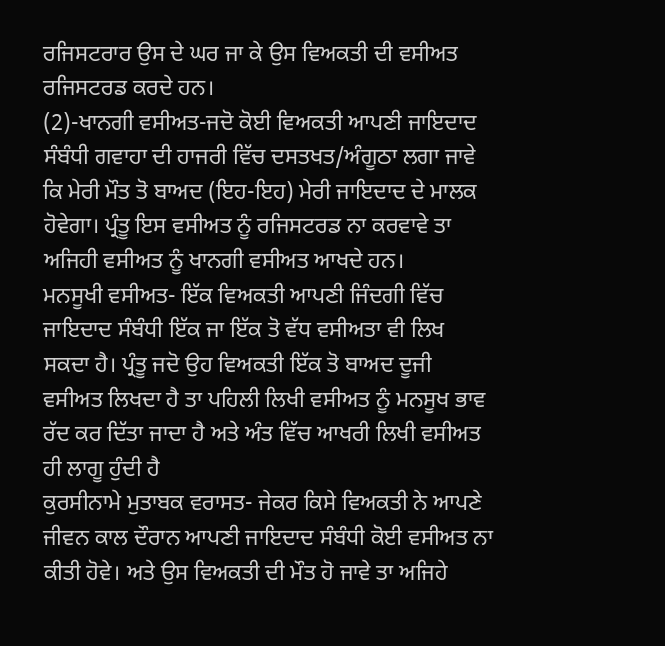ਰਜਿਸਟਰਾਰ ਉਸ ਦੇ ਘਰ ਜਾ ਕੇ ਉਸ ਵਿਅਕਤੀ ਦੀ ਵਸੀਅਤ ਰਜਿਸਟਰਡ ਕਰਦੇ ਹਨ।
(2)-ਖਾਨਗੀ ਵਸੀਅਤ-ਜਦੋ ਕੋਈ ਵਿਅਕਤੀ ਆਪਣੀ ਜਾਇਦਾਦ ਸੰਬੰਧੀ ਗਵਾਹਾ ਦੀ ਹਾਜਰੀ ਵਿੱਚ ਦਸਤਖਤ/ਅੰਗੂਠਾ ਲਗਾ ਜਾਵੇ ਕਿ ਮੇਰੀ ਮੌਤ ਤੋ ਬਾਅਦ (ਇਹ-ਇਹ) ਮੇਰੀ ਜਾਇਦਾਦ ਦੇ ਮਾਲਕ ਹੋਵੇਗਾ। ਪ੍ਰੰਤੂ ਇਸ ਵਸੀਅਤ ਨੂੰ ਰਜਿਸਟਰਡ ਨਾ ਕਰਵਾਵੇ ਤਾ ਅਜਿਹੀ ਵਸੀਅਤ ਨੂੰ ਖਾਨਗੀ ਵਸੀਅਤ ਆਖਦੇ ਹਨ।
ਮਨਸੂਖੀ ਵਸੀਅਤ- ਇੱਕ ਵਿਅਕਤੀ ਆਪਣੀ ਜਿੰਦਗੀ ਵਿੱਚ ਜਾਇਦਾਦ ਸੰਬੰਧੀ ਇੱਕ ਜਾ ਇੱਕ ਤੋ ਵੱਧ ਵਸੀਅਤਾ ਵੀ ਲਿਖ ਸਕਦਾ ਹੈ। ਪ੍ਰੰਤੂ ਜਦੋ ਉਹ ਵਿਅਕਤੀ ਇੱਕ ਤੋ ਬਾਅਦ ਦੂਜੀ ਵਸੀਅਤ ਲਿਖਦਾ ਹੈ ਤਾ ਪਹਿਲੀ ਲਿਖੀ ਵਸੀਅਤ ਨੂੰ ਮਨਸੂਖ ਭਾਵ ਰੱਦ ਕਰ ਦਿੱਤਾ ਜਾਦਾ ਹੈ ਅਤੇ ਅੰਤ ਵਿੱਚ ਆਖਰੀ ਲਿਖੀ ਵਸੀਅਤ ਹੀ ਲਾਗੂ ਹੁੰਦੀ ਹੈ
ਕੁਰਸੀਨਾਮੇ ਮੁਤਾਬਕ ਵਰਾਸਤ- ਜੇਕਰ ਕਿਸੇ ਵਿਅਕਤੀ ਨੇ ਆਪਣੇ ਜੀਵਨ ਕਾਲ ਦੌਰਾਨ ਆਪਣੀ ਜਾਇਦਾਦ ਸੰਬੰਧੀ ਕੋਈ ਵਸੀਅਤ ਨਾ ਕੀਤੀ ਹੋਵੇ। ਅਤੇ ਉਸ ਵਿਅਕਤੀ ਦੀ ਮੌਤ ਹੋ ਜਾਵੇ ਤਾ ਅਜਿਹੇ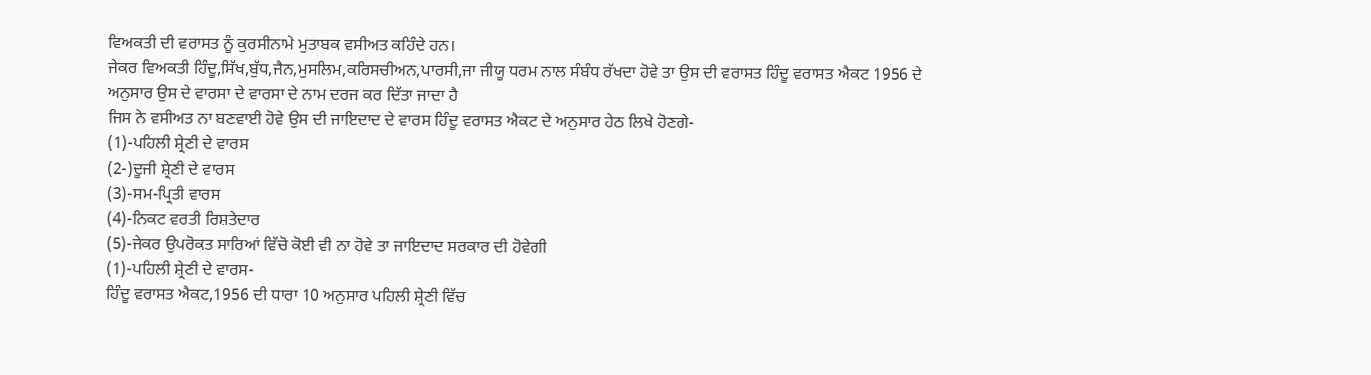ਵਿਅਕਤੀ ਦੀ ਵਰਾਸਤ ਨੂੰ ਕੁਰਸੀਨਾਮੇ ਮੁਤਾਬਕ ਵਸੀਅਤ ਕਹਿੰਦੇ ਹਨ।
ਜੇਕਰ ਵਿਅਕਤੀ ਹਿੰਦੂ,ਸਿੱਖ,ਬੁੱਧ,ਜੈਨ,ਮੁਸਲਿਮ,ਕਰਿਸਚੀਅਨ,ਪਾਰਸੀ,ਜਾ ਜੀਯੂ ਧਰਮ ਨਾਲ ਸੰਬੰਧ ਰੱਖਦਾ ਹੋਵੇ ਤਾ ਉਸ ਦੀ ਵਰਾਸਤ ਹਿੰਦੂ ਵਰਾਸਤ ਐਕਟ 1956 ਦੇ ਅਨੁਸਾਰ ਉਸ ਦੇ ਵਾਰਸਾ ਦੇ ਵਾਰਸਾ ਦੇ ਨਾਮ ਦਰਜ ਕਰ ਦਿੱਤਾ ਜਾਦਾ ਹੈ
ਜਿਸ ਨੇ ਵਸੀਅਤ ਨਾ ਬਣਵਾਈ ਹੋਵੇ ਉਸ ਦੀ ਜਾਇਦਾਦ ਦੇ ਵਾਰਸ ਹਿੰਦੂ ਵਰਾਸਤ ਐਕਟ ਦੇ ਅਨੁਸਾਰ ਹੇਠ ਲਿਖੇ ਹੋਣਗੇ-
(1)-ਪਹਿਲੀ ਸ਼੍ਰੇਣੀ ਦੇ ਵਾਰਸ
(2-)ਦੂਜੀ ਸ਼੍ਰੇਣੀ ਦੇ ਵਾਰਸ
(3)-ਸਮ-ਪ੍ਰਿਤੀ ਵਾਰਸ
(4)-ਨਿਕਟ ਵਰਤੀ ਰਿਸ਼ਤੇਦਾਰ
(5)-ਜੇਕਰ ਉਪਰੋਕਤ ਸਾਰਿਆਂ ਵਿੱਚੋ ਕੋਈ ਵੀ ਨਾ ਹੋਵੇ ਤਾ ਜਾਇਦਾਦ ਸਰਕਾਰ ਦੀ ਹੋਵੇਗੀ
(1)-ਪਹਿਲੀ ਸ਼੍ਰੇਣੀ ਦੇ ਵਾਰਸ-
ਹਿੰਦੂ ਵਰਾਸਤ ਐਕਟ,1956 ਦੀ ਧਾਰਾ 10 ਅਨੁਸਾਰ ਪਹਿਲੀ ਸ਼੍ਰੇਣੀ ਵਿੱਚ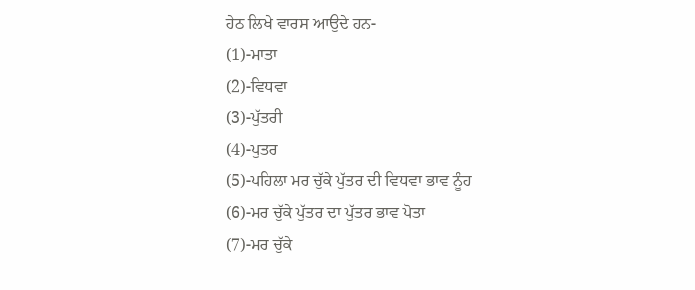ਹੇਠ ਲਿਖੇ ਵਾਰਸ ਆਉਦੇ ਹਨ-
(1)-ਮਾਤਾ
(2)-ਵਿਧਵਾ
(3)-ਪੁੱਤਰੀ
(4)-ਪੁਤਰ
(5)-ਪਹਿਲਾ ਮਰ ਚੁੱਕੇ ਪੁੱਤਰ ਦੀ ਵਿਧਵਾ ਭਾਵ ਨੂੰਹ
(6)-ਮਰ ਚੁੱਕੇ ਪੁੱਤਰ ਦਾ ਪੁੱਤਰ ਭਾਵ ਪੋਤਾ
(7)-ਮਰ ਚੁੱਕੇ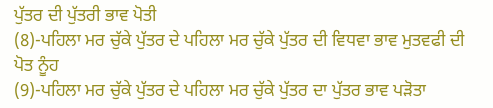ਪੁੱਤਰ ਦੀ ਪੁੱਤਰੀ ਭਾਵ ਪੋਤੀ
(8)-ਪਹਿਲਾ ਮਰ ਚੁੱਕੇ ਪੁੱਤਰ ਦੇ ਪਹਿਲਾ ਮਰ ਚੁੱਕੇ ਪੁੱਤਰ ਦੀ ਵਿਧਵਾ ਭਾਵ ਮੁਤਵਫੀ ਦੀ ਪੋਤ ਨੂੰਹ
(9)-ਪਹਿਲਾ ਮਰ ਚੁੱਕੇ ਪੁੱਤਰ ਦੇ ਪਹਿਲਾ ਮਰ ਚੁੱਕੇ ਪੁੱਤਰ ਦਾ ਪੁੱਤਰ ਭਾਵ ਪੜੋਤਾ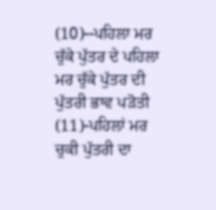(10)--ਪਹਿਲਾ ਮਰ ਚੁੱਕੇ ਪੁੱਤਰ ਦੇ ਪਹਿਲਾ ਮਰ ਚੁੱਕੇ ਪੁੱਤਰ ਦੀ ਪੁੱਤਰੀ ਭਾਵ ਪੜੋਤੀ
(11)-ਪਹਿਲਾਂ ਮਰ ਚੁਕੀ ਪੁੱਤਰੀ ਦਾ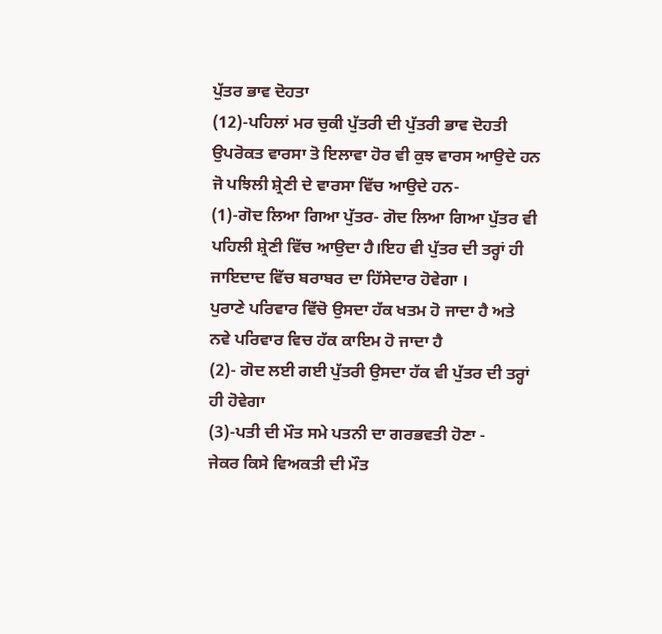ਪੁੱਤਰ ਭਾਵ ਦੋਹਤਾ
(12)-ਪਹਿਲਾਂ ਮਰ ਚੁਕੀ ਪੁੱਤਰੀ ਦੀ ਪੁੱਤਰੀ ਭਾਵ ਦੋਹਤੀ
ਉਪਰੋਕਤ ਵਾਰਸਾ ਤੋ ਇਲਾਵਾ ਹੋਰ ਵੀ ਕੁਝ ਵਾਰਸ ਆਉਦੇ ਹਨ ਜੋ ਪਝਿਲੀ ਸ਼੍ਰੇਣੀ ਦੇ ਵਾਰਸਾ ਵਿੱਚ ਆਉਦੇ ਹਨ-
(1)-ਗੋਦ ਲਿਆ ਗਿਆ ਪੁੱਤਰ- ਗੋਦ ਲਿਆ ਗਿਆ ਪੁੱਤਰ ਵੀ ਪਹਿਲੀ ਸ਼੍ਰੇਣੀ ਵਿੱਚ ਆਉਦਾ ਹੈ।ਇਹ ਵੀ ਪੁੱਤਰ ਦੀ ਤਰ੍ਹਾਂ ਹੀ ਜਾਇਦਾਦ ਵਿੱਚ ਬਰਾਬਰ ਦਾ ਹਿੱਸੇਦਾਰ ਹੋਵੇਗਾ ।
ਪੁਰਾਣੇ ਪਰਿਵਾਰ ਵਿੱਚੋ ਉਸਦਾ ਹੱਕ ਖਤਮ ਹੋ ਜਾਦਾ ਹੈ ਅਤੇ ਨਵੇ ਪਰਿਵਾਰ ਵਿਚ ਹੱਕ ਕਾਇਮ ਹੋ ਜਾਦਾ ਹੈ
(2)- ਗੋਦ ਲਈ ਗਈ ਪੁੱਤਰੀ ਉਸਦਾ ਹੱਕ ਵੀ ਪੁੱਤਰ ਦੀ ਤਰ੍ਹਾਂ ਹੀ ਹੋਵੇਗਾ
(3)-ਪਤੀ ਦੀ ਮੌਤ ਸਮੇ ਪਤਨੀ ਦਾ ਗਰਭਵਤੀ ਹੋਣਾ -
ਜੇਕਰ ਕਿਸੇ ਵਿਅਕਤੀ ਦੀ ਮੌਤ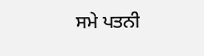ਸਮੇ ਪਤਨੀ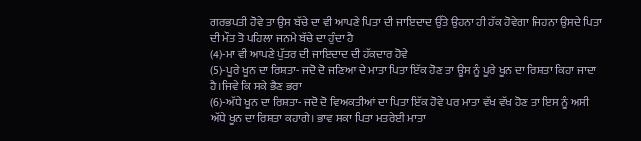ਗਰਭਪਤੀ ਹੋਵੇ ਤਾ ਉਸ ਬੱਚੇ ਦਾ ਵੀ ਆਪਣੇ ਪਿਤਾ ਦੀ ਜਾਇਦਾਦ ਉੱਤੇ ਉਹਨਾ ਹੀ ਹੱਕ ਹੋਵੇਗਾ ਜਿਹਨਾ ਉਸਦੇ ਪਿਤਾ ਦੀ ਮੌਤ ਤੋ ਪਹਿਲਾ ਜਨਮੇ ਬੱਚੇ ਦਾ ਹੁੰਦਾ ਹੈ
(4)-ਮਾ ਵੀ ਆਪਣੇ ਪੁੱਤਰ ਦੀ ਜਾਇਦਾਦ ਦੀ ਹੱਕਦਾਰ ਹੋਵੇ
(5)-ਪੂਰੇ ਖੂਨ ਦਾ ਰਿਸ਼ਤਾ- ਜਦੋ ਦੋ ਜਣਿਆ ਦੇ ਮਾਤਾ ਪਿਤਾ ਇੱਕ ਹੋਣ ਤਾ ਊਸ ਨੂੰ ਪੂਰੇ ਖੂਨ ਦਾ ਰਿਸ਼ਤਾ ਕਿਹਾ ਜਾਦਾ ਹੈ।ਜਿਵੇ ਕਿ ਸਕੇ ਭੈਣ ਭਰਾ
(6)-ਅੱਧੇ ਖੂਨ ਦਾ ਰਿਸ਼ਤਾ- ਜਦੋ ਦੋ ਵਿਅਕਤੀਆਂ ਦਾ ਪਿਤਾ ਇੱਕ ਹੋਵੇ ਪਰ ਮਾਤਾ ਵੱਖ ਵੱਖ ਹੋਣ ਤਾ ਇਸ ਨੂੰ ਅਸੀ ਅੱਧੇ ਖੂਨ ਦਾ ਰਿਸ਼ਤਾ ਕਹਾਗੇ। ਭਾਵ ਸਕਾ ਪਿਤਾ ਮਤਰੇਈ ਮਾਤਾ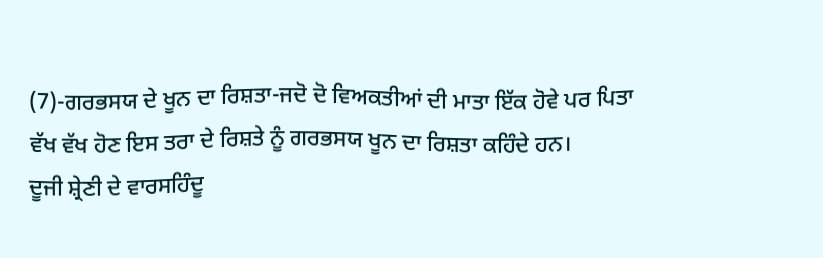(7)-ਗਰਭਸਯ ਦੇ ਖੂਨ ਦਾ ਰਿਸ਼ਤਾ-ਜਦੋ ਦੋ ਵਿਅਕਤੀਆਂ ਦੀ ਮਾਤਾ ਇੱਕ ਹੋਵੇ ਪਰ ਪਿਤਾ ਵੱਖ ਵੱਖ ਹੋਣ ਇਸ ਤਰਾ ਦੇ ਰਿਸ਼ਤੇ ਨੂੰ ਗਰਭਸਯ ਖੂਨ ਦਾ ਰਿਸ਼ਤਾ ਕਹਿੰਦੇ ਹਨ।
ਦੂਜੀ ਸ਼੍ਰੇਣੀ ਦੇ ਵਾਰਸਹਿੰਦੂ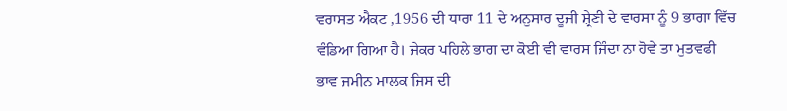ਵਰਾਸਤ ਐਕਟ ,1956 ਦੀ ਧਾਰਾ 11 ਦੇ ਅਨੁਸਾਰ ਦੂਜੀ ਸ਼੍ਰੇਣੀ ਦੇ ਵਾਰਸਾ ਨੂੰ 9 ਭਾਗਾ ਵਿੱਚ ਵੰਡਿਆ ਗਿਆ ਹੈ। ਜੇਕਰ ਪਹਿਲੇ ਭਾਗ ਦਾ ਕੋਈ ਵੀ ਵਾਰਸ ਜਿੰਦਾ ਨਾ ਹੋਵੇ ਤਾ ਮੁਤਵਫੀ ਭਾਵ ਜਮੀਨ ਮਾਲਕ ਜਿਸ ਦੀ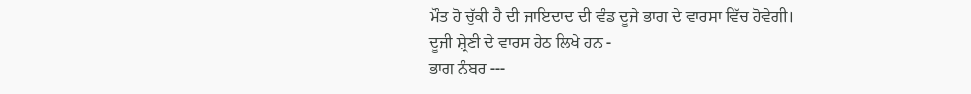ਮੌਤ ਹੋ ਚੁੱਕੀ ਹੈ ਦੀ ਜਾਇਦਾਦ ਦੀ ਵੰਡ ਦੂਜੇ ਭਾਗ ਦੇ ਵਾਰਸਾ ਵਿੱਚ ਹੋਵੇਗੀ।
ਦੂਜੀ ਸ਼੍ਰੇਣੀ ਦੇ ਵਾਰਸ ਹੇਠ ਲਿਖੇ ਹਨ -
ਭਾਗ ਨੰਬਰ ---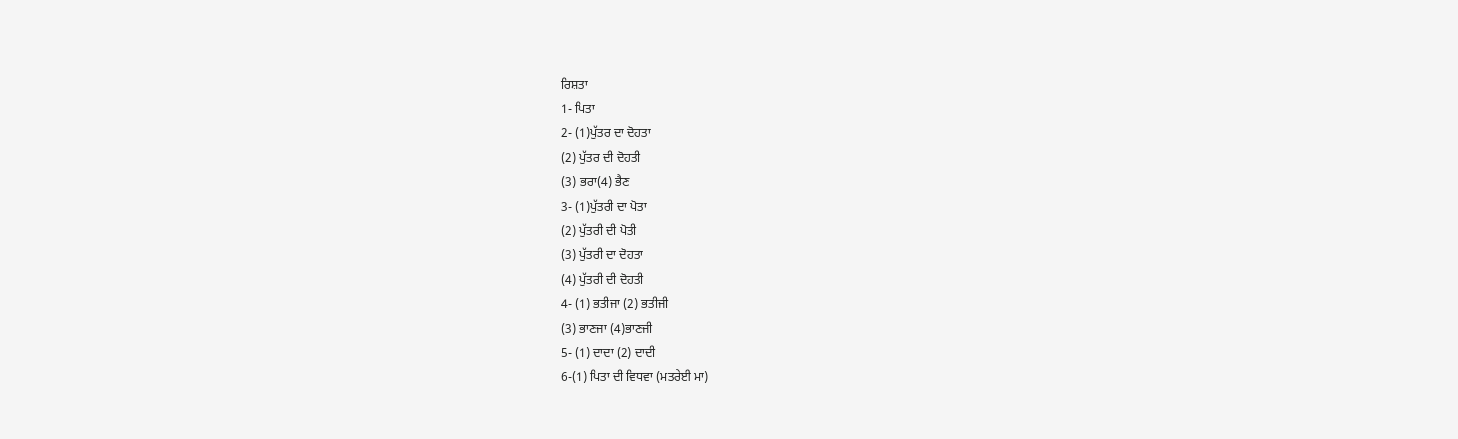ਰਿਸ਼ਤਾ
1- ਪਿਤਾ
2- (1)ਪੁੱਤਰ ਦਾ ਦੋਹਤਾ
(2) ਪੁੱਤਰ ਦੀ ਦੋਹਤੀ
(3) ਭਰਾ(4) ਭੈਣ
3- (1)ਪੁੱਤਰੀ ਦਾ ਪੋਤਾ
(2) ਪੁੱਤਰੀ ਦੀ ਪੋਤੀ
(3) ਪੁੱਤਰੀ ਦਾ ਦੋਹਤਾ
(4) ਪੁੱਤਰੀ ਦੀ ਦੋਹਤੀ
4- (1) ਭਤੀਜਾ (2) ਭਤੀਜੀ
(3) ਭਾਣਜਾ (4)ਭਾਣਜੀ
5- (1) ਦਾਦਾ (2) ਦਾਦੀ
6-(1) ਪਿਤਾ ਦੀ ਵਿਧਵਾ (ਮਤਰੇਈ ਮਾ)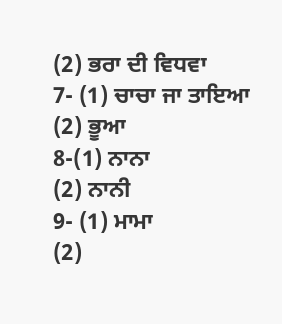(2) ਭਰਾ ਦੀ ਵਿਧਵਾ
7- (1) ਚਾਚਾ ਜਾ ਤਾਇਆ
(2) ਭੂਆ
8-(1) ਨਾਨਾ
(2) ਨਾਨੀ
9- (1) ਮਾਮਾ
(2)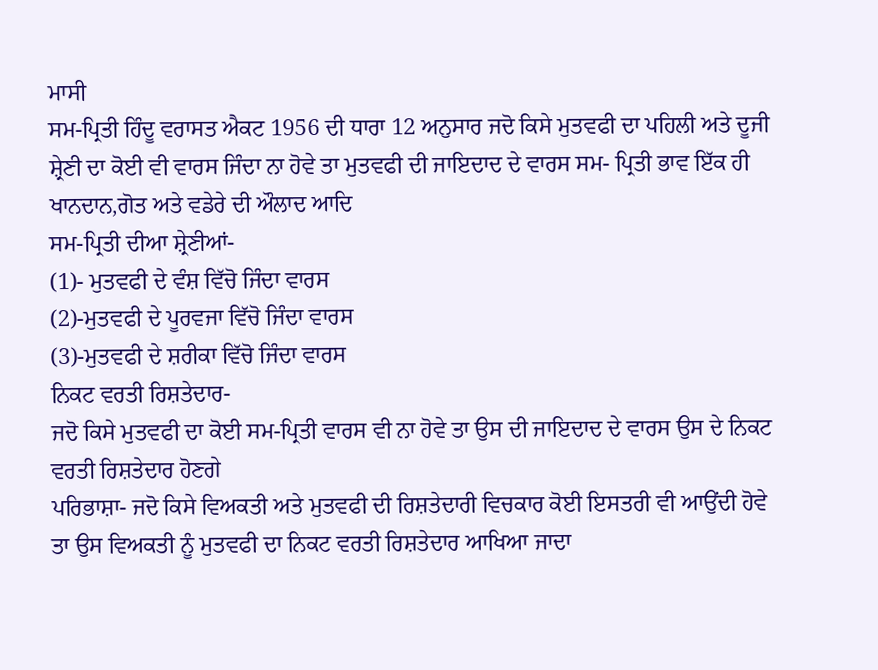ਮਾਸੀ
ਸਮ-ਪ੍ਰਿਤੀ ਹਿੰਦੂ ਵਰਾਸਤ ਐਕਟ 1956 ਦੀ ਧਾਰਾ 12 ਅਨੁਸਾਰ ਜਦੋ ਕਿਸੇ ਮੁਤਵਫੀ ਦਾ ਪਹਿਲੀ ਅਤੇ ਦੂਜੀ ਸ਼੍ਰੇਣੀ ਦਾ ਕੋਈ ਵੀ ਵਾਰਸ ਜਿੰਦਾ ਨਾ ਹੋਵੇ ਤਾ ਮੁਤਵਫੀ ਦੀ ਜਾਇਦਾਦ ਦੇ ਵਾਰਸ ਸਮ- ਪ੍ਰਿਤੀ ਭਾਵ ਇੱਕ ਹੀ ਖਾਨਦਾਨ,ਗੋਤ ਅਤੇ ਵਡੇਰੇ ਦੀ ਔਲਾਦ ਆਦਿ
ਸਮ-ਪ੍ਰਿਤੀ ਦੀਆ ਸ਼੍ਰੇਣੀਆਂ-
(1)- ਮੁਤਵਫੀ ਦੇ ਵੰਸ਼ ਵਿੱਚੋ ਜਿੰਦਾ ਵਾਰਸ
(2)-ਮੁਤਵਫੀ ਦੇ ਪੂਰਵਜਾ ਵਿੱਚੋ ਜਿੰਦਾ ਵਾਰਸ
(3)-ਮੁਤਵਫੀ ਦੇ ਸ਼ਰੀਕਾ ਵਿੱਚੋ ਜਿੰਦਾ ਵਾਰਸ
ਨਿਕਟ ਵਰਤੀ ਰਿਸ਼ਤੇਦਾਰ-
ਜਦੋ ਕਿਸੇ ਮੁਤਵਫੀ ਦਾ ਕੋਈ ਸਮ-ਪ੍ਰਿਤੀ ਵਾਰਸ ਵੀ ਨਾ ਹੋਵੇ ਤਾ ਉਸ ਦੀ ਜਾਇਦਾਦ ਦੇ ਵਾਰਸ ਉਸ ਦੇ ਨਿਕਟ ਵਰਤੀ ਰਿਸ਼ਤੇਦਾਰ ਹੋਣਗੇ
ਪਰਿਭਾਸ਼ਾ- ਜਦੋ ਕਿਸੇ ਵਿਅਕਤੀ ਅਤੇ ਮੁਤਵਫੀ ਦੀ ਰਿਸ਼ਤੇਦਾਰੀ ਵਿਚਕਾਰ ਕੋਈ ਇਸਤਰੀ ਵੀ ਆਉਂਦੀ ਹੋਵੇ ਤਾ ਉਸ ਵਿਅਕਤੀ ਨੂੰ ਮੁਤਵਫੀ ਦਾ ਨਿਕਟ ਵਰਤੀ ਰਿਸ਼ਤੇਦਾਰ ਆਖਿਆ ਜਾਦਾ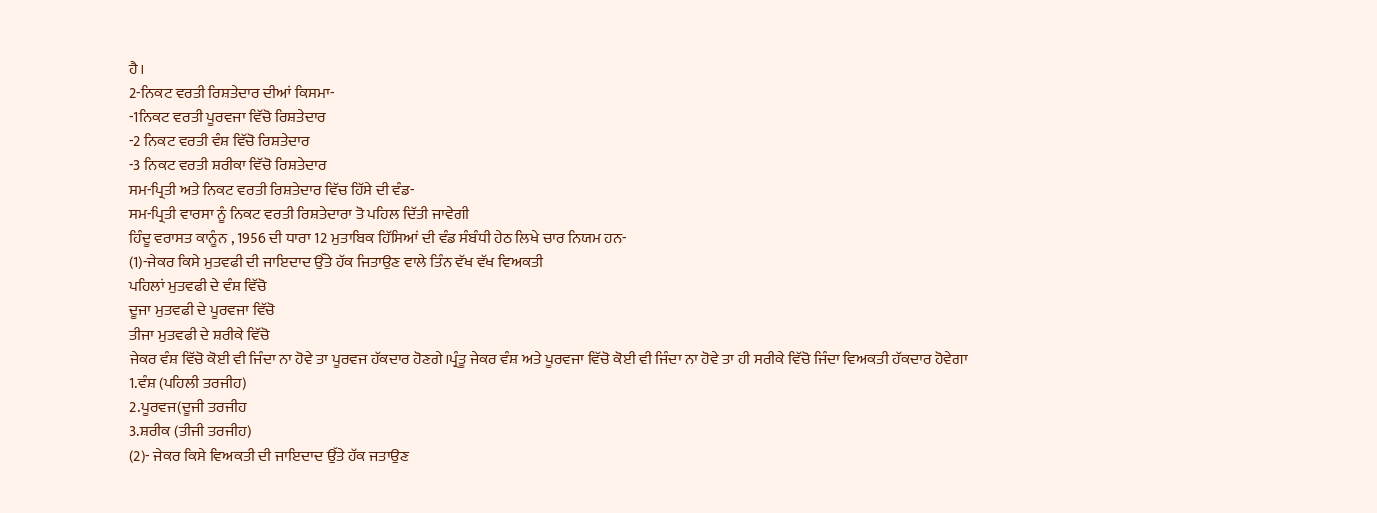ਹੈ।
2-ਨਿਕਟ ਵਰਤੀ ਰਿਸ਼ਤੇਦਾਰ ਦੀਆਂ ਕਿਸਮਾ-
-1ਨਿਕਟ ਵਰਤੀ ਪੂਰਵਜਾ ਵਿੱਚੋ ਰਿਸ਼ਤੇਦਾਰ
-2 ਨਿਕਟ ਵਰਤੀ ਵੰਸ਼ ਵਿੱਚੋ ਰਿਸ਼ਤੇਦਾਰ
-3 ਨਿਕਟ ਵਰਤੀ ਸ਼ਰੀਕਾ ਵਿੱਚੋ ਰਿਸ਼ਤੇਦਾਰ
ਸਮ-ਪ੍ਰਿਤੀ ਅਤੇ ਨਿਕਟ ਵਰਤੀ ਰਿਸ਼ਤੇਦਾਰ ਵਿੱਚ ਹਿੱਸੇ ਦੀ ਵੰਡ-
ਸਮ-ਪ੍ਰਿਤੀ ਵਾਰਸਾ ਨੂੰ ਨਿਕਟ ਵਰਤੀ ਰਿਸ਼ਤੇਦਾਰਾ ਤੋ ਪਹਿਲ ਦਿੱਤੀ ਜਾਵੇਗੀ
ਹਿੰਦੂ ਵਰਾਸਤ ਕਾਨੂੰਨ , 1956 ਦੀ ਧਾਰਾ 12 ਮੁਤਾਬਿਕ ਹਿੱਸਿਆਂ ਦੀ ਵੰਡ ਸੰਬੰਧੀ ਹੇਠ ਲਿਖੇ ਚਾਰ ਨਿਯਮ ਹਨ-
(1)-ਜੇਕਰ ਕਿਸੇ ਮੁਤਵਫੀ ਦੀ ਜਾਇਦਾਦ ਉੱਤੇ ਹੱਕ ਜਿਤਾਉਣ ਵਾਲੇ ਤਿੰਨ ਵੱਖ ਵੱਖ ਵਿਅਕਤੀ
ਪਹਿਲਾਂ ਮੁਤਵਫੀ ਦੇ ਵੰਸ਼ ਵਿੱਚੋ
ਦੂਜਾ ਮੁਤਵਫੀ ਦੇ ਪੂਰਵਜਾ ਵਿੱਚੋ
ਤੀਜਾ ਮੁਤਵਫੀ ਦੇ ਸ਼ਰੀਕੇ ਵਿੱਚੋ
ਜੇਕਰ ਵੰਸ਼ ਵਿੱਚੋ ਕੋਈ ਵੀ ਜਿੰਦਾ ਨਾ ਹੋਵੇ ਤਾ ਪੂਰਵਜ ਹੱਕਦਾਰ ਹੋਣਗੇ।ਪ੍ਰੰਤੂ ਜੇਕਰ ਵੰਸ਼ ਅਤੇ ਪੂਰਵਜਾ ਵਿੱਚੋ ਕੋਈ ਵੀ ਜਿੰਦਾ ਨਾ ਹੋਵੇ ਤਾ ਹੀ ਸਰੀਕੇ ਵਿੱਚੋ ਜਿੰਦਾ ਵਿਅਕਤੀ ਹੱਕਦਾਰ ਹੋਵੇਗਾ
1.ਵੰਸ਼ (ਪਹਿਲੀ ਤਰਜੀਹ)
2.ਪੂਰਵਜ(ਦੂਜੀ ਤਰਜੀਹ
3.ਸ਼ਰੀਕ (ਤੀਜੀ ਤਰਜੀਹ)
(2)- ਜੇਕਰ ਕਿਸੇ ਵਿਅਕਤੀ ਦੀ ਜਾਇਦਾਦ ਉੱਤੇ ਹੱਕ ਜਤਾਉਣ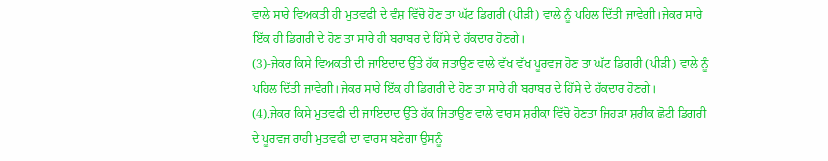ਵਾਲੇ ਸਾਰੇ ਵਿਅਕਤੀ ਹੀ ਮੁਤਵਫੀ ਦੇ ਵੰਸ਼ ਵਿੱਚੋ ਹੋਣ ਤਾ ਘੱਟ ਡਿਗਰੀ (ਪੀੜੀ) ਵਾਲੇ ਨੂੰ ਪਹਿਲ ਦਿੱਤੀ ਜਾਵੇਗੀ।ਜੇਕਰ ਸਾਰੇ ਇੱਕ ਹੀ ਡਿਗਰੀ ਦੇ ਹੋਣ ਤਾ ਸਾਰੇ ਹੀ ਬਰਾਬਰ ਦੇ ਹਿੱਸੇ ਦੇ ਹੱਕਦਾਰ ਹੋਣਗੇ।
(3)-ਜੇਕਰ ਕਿਸੇ ਵਿਅਕਤੀ ਦੀ ਜਾਇਦਾਦ ਉੱਤੇ ਹੱਕ ਜਤਾਉਣ ਵਾਲੇ ਵੱਖ ਵੱਖ ਪੂਰਵਜ ਹੋਣ ਤਾ ਘੱਟ ਡਿਗਰੀ (ਪੀੜੀ) ਵਾਲੇ ਨੂੰ ਪਹਿਲ ਦਿੱਤੀ ਜਾਵੇਗੀ।ਜੇਕਰ ਸਾਰੇ ਇੱਕ ਹੀ ਡਿਗਰੀ ਦੇ ਹੋਣ ਤਾ ਸਾਰੇ ਹੀ ਬਰਾਬਰ ਦੇ ਹਿੱਸੇ ਦੇ ਹੱਕਦਾਰ ਹੋਣਗੇ।
(4).ਜੇਕਰ ਕਿਸੇ ਮੁਤਵਫੀ ਦੀ ਜਾਇਦਾਦ ਉੱਤੇ ਹੱਕ ਜਿਤਾਉਣ ਵਾਲੇ ਵਾਰਸ ਸ਼ਰੀਕਾ ਵਿੱਚੋ ਹੋਣਤਾ ਜਿਹੜਾ ਸ਼ਰੀਕ ਛੋਟੀ ਡਿਗਰੀ ਦੇ ਪੂਰਵਜ ਰਾਹੀ ਮੁਤਵਫੀ ਦਾ ਵਾਰਸ ਬਣੇਗਾ ਉਸਨੂੰ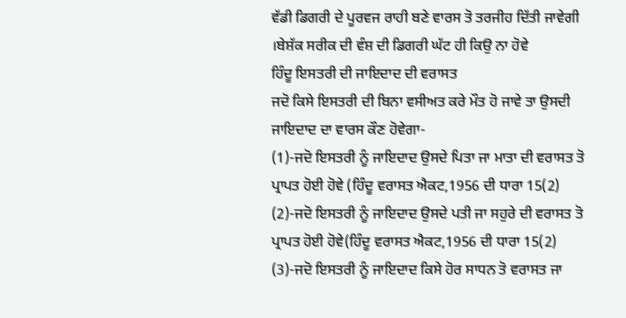ਵੱਡੀ ਡਿਗਰੀ ਦੇ ਪੂਰਵਜ ਰਾਹੀ ਬਣੇ ਵਾਰਸ ਤੋ ਤਰਜੀਹ ਦਿੱਤੀ ਜਾਵੇਗੀ ।ਬੇਸ਼ੱਕ ਸਰੀਕ ਦੀ ਵੰਸ਼ ਦੀ ਡਿਗਰੀ ਘੱਟ ਹੀ ਕਿਉ ਨਾ ਹੋਵੇ
ਹਿੰਦੂ ਇਸਤਰੀ ਦੀ ਜਾਇਦਾਦ ਦੀ ਵਰਾਸਤ
ਜਦੋ ਕਿਸੇ ਇਸਤਰੀ ਦੀ ਬਿਨਾ ਵਸੀਅਤ ਕਰੇ ਮੌਤ ਹੋ ਜਾਵੇ ਤਾ ਉਸਦੀ ਜਾਇਦਾਦ ਦਾ ਵਾਰਸ ਕੌਣ ਹੋਵੇਗਾ-
(1)-ਜਦੋ ਇਸਤਰੀ ਨੂੰ ਜਾਇਦਾਦ ਉਸਦੇ ਪਿਤਾ ਜਾ ਮਾਤਾ ਦੀ ਵਰਾਸਤ ਤੋ ਪ੍ਰਾਪਤ ਹੋਈ ਹੋਵੇ (ਹਿੰਦੂ ਵਰਾਸਤ ਐਕਟ,1956 ਦੀ ਧਾਰਾ 15(2)
(2)-ਜਦੋ ਇਸਤਰੀ ਨੂੰ ਜਾਇਦਾਦ ਉਸਦੇ ਪਤੀ ਜਾ ਸਹੁਰੇ ਦੀ ਵਰਾਸਤ ਤੋ ਪ੍ਰਾਪਤ ਹੋਈ ਹੋਵੇ(ਹਿੰਦੂ ਵਰਾਸਤ ਐਕਟ,1956 ਦੀ ਧਾਰਾ 15(2)
(3)-ਜਦੋ ਇਸਤਰੀ ਨੂੰ ਜਾਇਦਾਦ ਕਿਸੇ ਹੋਰ ਸਾਧਨ ਤੋ ਵਰਾਸਤ ਜਾ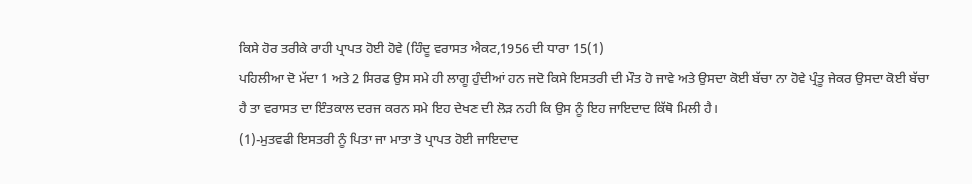ਕਿਸੇ ਹੋਰ ਤਰੀਕੇ ਰਾਹੀ ਪ੍ਰਾਪਤ ਹੋਈ ਹੋਵੇ (ਹਿੰਦੂ ਵਰਾਸਤ ਐਕਟ,1956 ਦੀ ਧਾਰਾ 15(1)
ਪਹਿਲੀਆ ਦੋ ਮੱਦਾ 1 ਅਤੇ 2 ਸਿਰਫ ਉਸ ਸਮੇ ਹੀ ਲਾਗੂ ਹੁੰਦੀਆਂ ਹਨ ਜਦੋ ਕਿਸੇ ਇਸਤਰੀ ਦੀ ਮੌਤ ਹੋ ਜਾਵੇ ਅਤੇ ਉਸਦਾ ਕੋਈ ਬੱਚਾ ਨਾ ਹੋਵੇ ਪ੍ਰੰਤੂ ਜੇਕਰ ਉਸਦਾ ਕੋਈ ਬੱਚਾ ਹੈ ਤਾ ਵਰਾਸਤ ਦਾ ਇੰਤਕਾਲ ਦਰਜ ਕਰਨ ਸਮੇ ਇਹ ਦੇਖਣ ਦੀ ਲੋੜ ਨਹੀ ਕਿ ਉਸ ਨੂੰ ਇਹ ਜਾਇਦਾਦ ਕਿੱਥੋ ਮਿਲੀ ਹੈ।
(1)-ਮੁਤਵਫੀ ਇਸਤਰੀ ਨੂੰ ਪਿਤਾ ਜਾ ਮਾਤਾ ਤੋ ਪ੍ਰਾਪਤ ਹੋਈ ਜਾਇਦਾਦ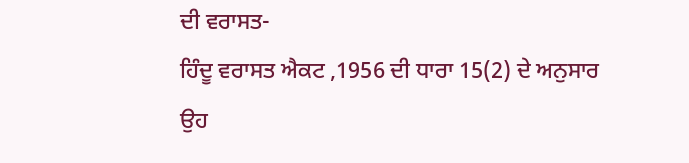ਦੀ ਵਰਾਸਤ-
ਹਿੰਦੂ ਵਰਾਸਤ ਐਕਟ ,1956 ਦੀ ਧਾਰਾ 15(2) ਦੇ ਅਨੁਸਾਰ ਉਹ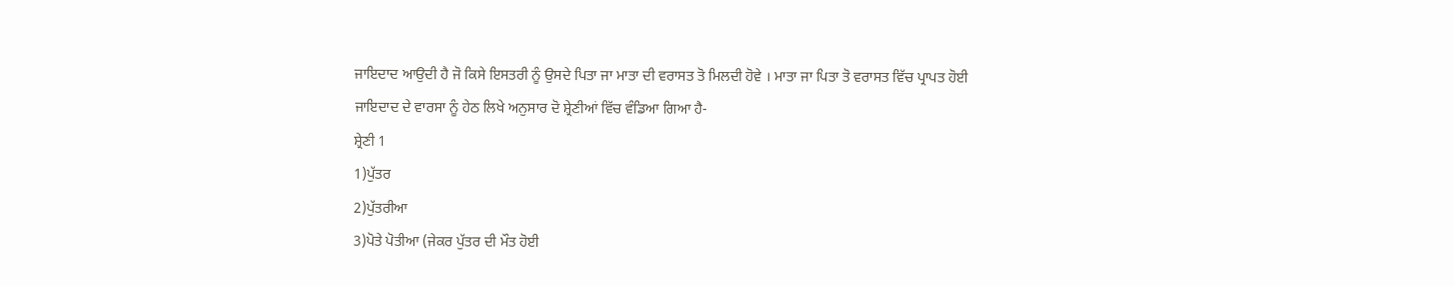ਜਾਇਦਾਦ ਆਉਦੀ ਹੈ ਜੋ ਕਿਸੇ ਇਸਤਰੀ ਨੂੰ ਉਸਦੇ ਪਿਤਾ ਜਾ ਮਾਤਾ ਦੀ ਵਰਾਸਤ ਤੋ ਮਿਲਦੀ ਹੋਵੇ । ਮਾਤਾ ਜਾ ਪਿਤਾ ਤੋ ਵਰਾਸਤ ਵਿੱਚ ਪ੍ਰਾਪਤ ਹੋਈ ਜਾਇਦਾਦ ਦੇ ਵਾਰਸਾ ਨੂੰ ਹੇਠ ਲਿਖੇ ਅਨੁਸਾਰ ਦੋ ਸ਼੍ਰੇਣੀਆਂ ਵਿੱਚ ਵੰਡਿਆ ਗਿਆ ਹੈ-
ਸ਼੍ਰੇਣੀ 1
1)ਪੁੱਤਰ
2)ਪੁੱਤਰੀਆ
3)ਪੋਤੇ ਪੋਤੀਆ (ਜੇਕਰ ਪੁੱਤਰ ਦੀ ਮੌਤ ਹੋਈ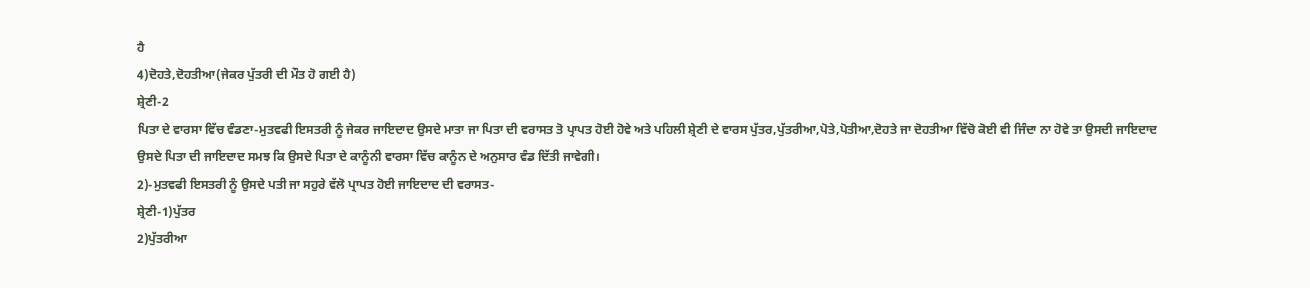ਹੈ
4)ਦੋਹਤੇ,ਦੋਹਤੀਆ(ਜੇਕਰ ਪੁੱਤਰੀ ਦੀ ਮੌਤ ਹੋ ਗਈ ਹੈ)
ਸ਼੍ਰੇਣੀ-2
ਪਿਤਾ ਦੇ ਵਾਰਸਾ ਵਿੱਚ ਵੰਡਣਾ-ਮੁਤਵਫੀ ਇਸਤਰੀ ਨੂੰ ਜੇਕਰ ਜਾਇਦਾਦ ਉਸਦੇ ਮਾਤਾ ਜਾ ਪਿਤਾ ਦੀ ਵਰਾਸਤ ਤੋ ਪ੍ਰਾਪਤ ਹੋਈ ਹੋਵੇ ਅਤੇ ਪਹਿਲੀ ਸ਼੍ਰੇਣੀ ਦੇ ਵਾਰਸ ਪੁੱਤਰ,ਪੁੱਤਰੀਆ,ਪੋਤੇ,ਪੋਤੀਆ,ਦੋਹਤੇ ਜਾ ਦੋਹਤੀਆ ਵਿੱਚੋ ਕੋਈ ਵੀ ਜਿੰਦਾ ਨਾ ਹੋਵੇ ਤਾ ਉਸਦੀ ਜਾਇਦਾਦ ਉਸਦੇ ਪਿਤਾ ਦੀ ਜਾਇਦਾਦ ਸਮਝ ਕਿ ਉਸਦੇ ਪਿਤਾ ਦੇ ਕਾਨੂੰਨੀ ਵਾਰਸਾ ਵਿੱਚ ਕਾਨੂੰਨ ਦੇ ਅਨੁਸਾਰ ਵੰਡ ਦਿੱਤੀ ਜਾਵੇਗੀ।
2)-ਮੁਤਵਫੀ ਇਸਤਰੀ ਨੂੰ ਉਸਦੇ ਪਤੀ ਜਾ ਸਹੁਰੇ ਵੱਲੋ ਪ੍ਰਾਪਤ ਹੋਈ ਜਾਇਦਾਦ ਦੀ ਵਰਾਸਤ-
ਸ਼੍ਰੇਣੀ-1)ਪੁੱਤਰ
2)ਪੁੱਤਰੀਆ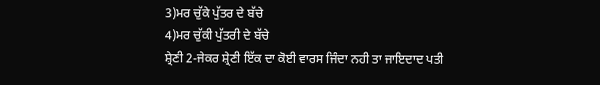3)ਮਰ ਚੁੱਕੇ ਪੁੱਤਰ ਦੇ ਬੱਚੇ
4)ਮਰ ਚੁੱਕੀ ਪੁੱਤਰੀ ਦੇ ਬੱਚੇ
ਸ਼੍ਰੇਣੀ 2-ਜੇਕਰ ਸ਼੍ਰੇਣੀ ਇੱਕ ਦਾ ਕੋਈ ਵਾਰਸ ਜਿੰਦਾ ਨਹੀ ਤਾ ਜਾਇਦਾਦ ਪਤੀ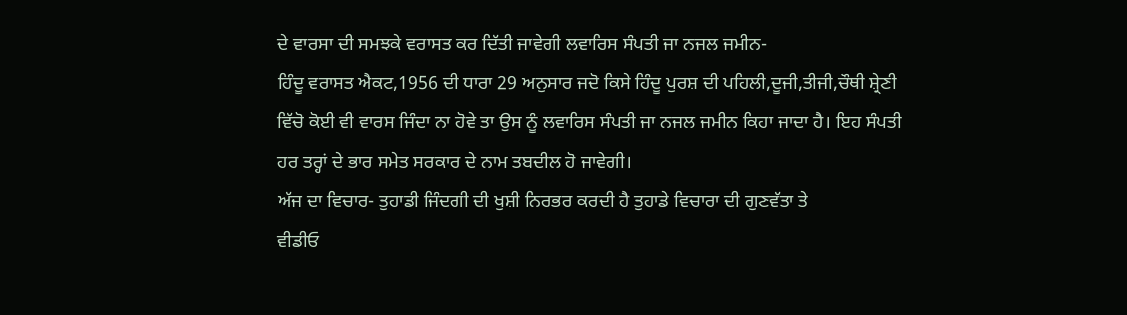ਦੇ ਵਾਰਸਾ ਦੀ ਸਮਝਕੇ ਵਰਾਸਤ ਕਰ ਦਿੱਤੀ ਜਾਵੇਗੀ ਲਵਾਰਿਸ ਸੰਪਤੀ ਜਾ ਨਜਲ ਜਮੀਨ-
ਹਿੰਦੂ ਵਰਾਸਤ ਐਕਟ,1956 ਦੀ ਧਾਰਾ 29 ਅਨੁਸਾਰ ਜਦੋ ਕਿਸੇ ਹਿੰਦੂ ਪੁਰਸ਼ ਦੀ ਪਹਿਲੀ,ਦੂਜੀ,ਤੀਜੀ,ਚੌਥੀ ਸ਼੍ਰੇਣੀ ਵਿੱਚੋ ਕੋਈ ਵੀ ਵਾਰਸ ਜਿੰਦਾ ਨਾ ਹੋਵੇ ਤਾ ਉਸ ਨੂੰ ਲਵਾਰਿਸ ਸੰਪਤੀ ਜਾ ਨਜਲ ਜਮੀਨ ਕਿਹਾ ਜਾਦਾ ਹੈ। ਇਹ ਸੰਪਤੀ ਹਰ ਤਰ੍ਹਾਂ ਦੇ ਭਾਰ ਸਮੇਤ ਸਰਕਾਰ ਦੇ ਨਾਮ ਤਬਦੀਲ ਹੋ ਜਾਵੇਗੀ।
ਅੱਜ ਦਾ ਵਿਚਾਰ- ਤੁਹਾਡੀ ਜਿੰਦਗੀ ਦੀ ਖੁਸ਼ੀ ਨਿਰਭਰ ਕਰਦੀ ਹੈ ਤੁਹਾਡੇ ਵਿਚਾਰਾ ਦੀ ਗੁਣਵੱਤਾ ਤੇ
ਵੀਡੀਓ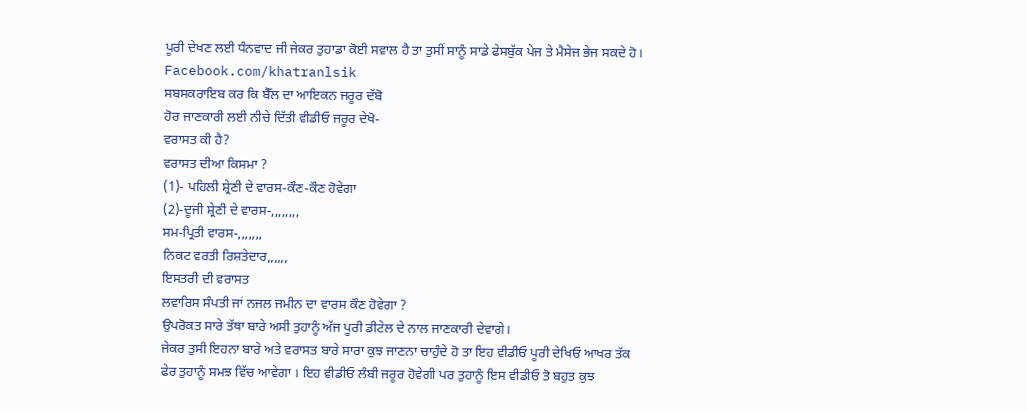ਪੂਰੀ ਦੇਖਣ ਲਈ ਧੰਨਵਾਦ ਜੀ ਜੇਕਰ ਤੁਹਾਡਾ ਕੋਈ ਸਵਾਲ ਹੈ ਤਾ ਤੁਸੀਂ ਸਾਨੂੰ ਸਾਡੇ ਫੇਸਬੁੱਕ ਪੇਜ ਤੇ ਮੈਸੇਜ ਭੇਜ ਸਕਦੇ ਹੋ।
Facebook.com/khatranlsik
ਸਬਸਕਰਾਇਬ ਕਰ ਕਿ ਬੈੱਲ ਦਾ ਆਇਕਨ ਜਰੂਰ ਦੱਬੋ
ਹੋਰ ਜਾਣਕਾਰੀ ਲਈ ਨੀਚੇ ਦਿੱਤੀ ਵੀਡੀਓ ਜਰੂਰ ਦੇਖੋ-
ਵਰਾਸਤ ਕੀ ਹੈ?
ਵਰਾਸਤ ਦੀਆ ਕਿਸਮਾ ?
(1)- ਪਹਿਲੀ ਸ਼੍ਰੇਣੀ ਦੇ ਵਾਰਸ-ਕੌਣ-ਕੌਣ ਹੋਵੇਗਾ
(2)-ਦੂਜੀ ਸ਼੍ਰੇਣੀ ਦੇ ਵਾਰਸ-,,,,,,,,
ਸਮ-ਪ੍ਰਿਤੀ ਵਾਰਸ-,,,,,,,
ਨਿਕਟ ਵਰਤੀ ਰਿਸ਼ਤੇਦਾਰ,,,,,,
ਇਸਤਰੀ ਦੀ ਵਰਾਸਤ
ਲਵਾਰਿਸ ਸੰਪਤੀ ਜਾਂ ਨਜਲ ਜਮੀਨ ਦਾ ਵਾਰਸ ਕੌਣ ਹੋਵੇਗਾ ?
ਉਪਰੋਕਤ ਸਾਰੇ ਤੱਥਾ ਬਾਰੇ ਅਸੀ ਤੁਹਾਨੂੰ ਅੱਜ ਪੂਰੀ ਡੀਟੇਲ ਦੇ ਨਾਲ ਜਾਣਕਾਰੀ ਦੇਵਾਗੇ।
ਜੇਕਰ ਤੁਸੀ ਇਹਨਾ ਬਾਰੇ ਅਤੇ ਵਰਾਸਤ ਬਾਰੇ ਸਾਰਾ ਕੁਝ ਜਾਣਨਾ ਚਾਹੁੰਦੇ ਹੋ ਤਾ ਇਹ ਵੀਡੀਓ ਪੂਰੀ ਦੇਖਿਓ ਆਖਰ ਤੱਕ ਫੇਰ ਤੁਹਾਨੂੰ ਸਮਝ ਵਿੱਚ ਆਵੇਗਾ । ਇਹ ਵੀਡੀਓ ਲੰਬੀ ਜਰੂਰ ਹੋਵੇਗੀ ਪਰ ਤੁਹਾਨੂੰ ਇਸ ਵੀਡੀਓ ਤੋ ਬਹੁਤ ਕੁਝ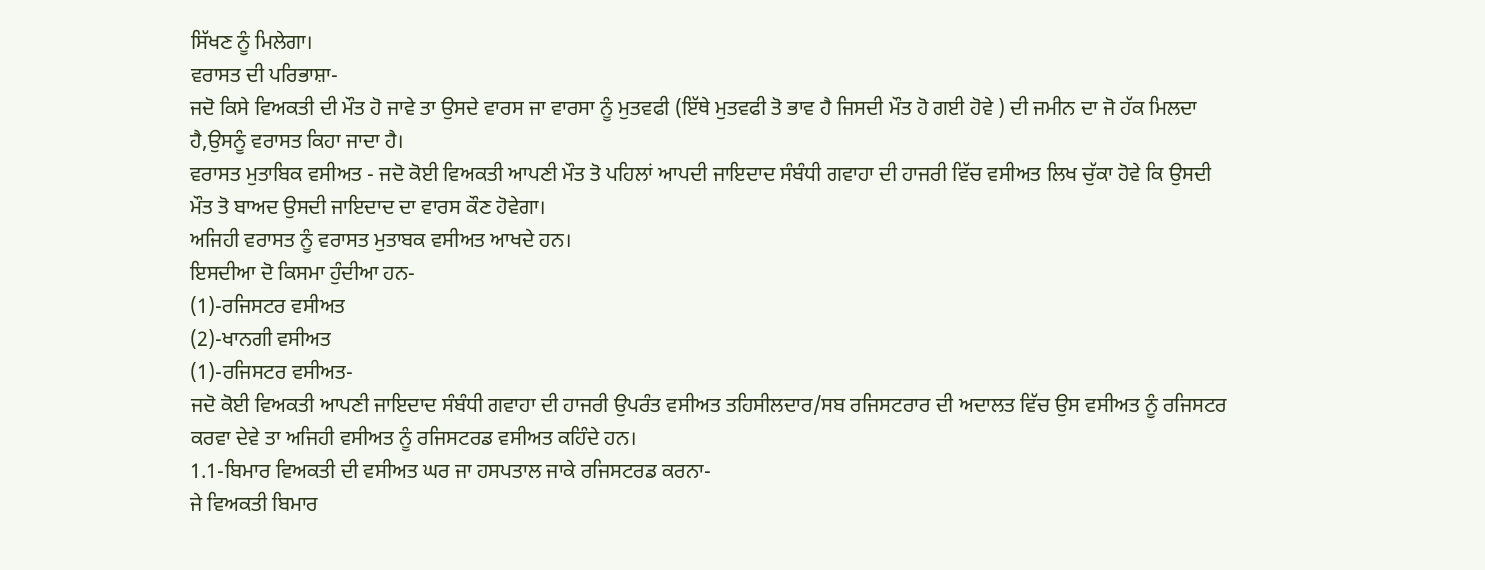ਸਿੱਖਣ ਨੂੰ ਮਿਲੇਗਾ।
ਵਰਾਸਤ ਦੀ ਪਰਿਭਾਸ਼ਾ-
ਜਦੋ ਕਿਸੇ ਵਿਅਕਤੀ ਦੀ ਮੌਤ ਹੋ ਜਾਵੇ ਤਾ ਉਸਦੇ ਵਾਰਸ ਜਾ ਵਾਰਸਾ ਨੂੰ ਮੁਤਵਫੀ (ਇੱਥੇ ਮੁਤਵਫੀ ਤੋ ਭਾਵ ਹੈ ਜਿਸਦੀ ਮੌਤ ਹੋ ਗਈ ਹੋਵੇ ) ਦੀ ਜਮੀਨ ਦਾ ਜੋ ਹੱਕ ਮਿਲਦਾ ਹੈ,ਉਸਨੂੰ ਵਰਾਸਤ ਕਿਹਾ ਜਾਦਾ ਹੈ।
ਵਰਾਸਤ ਮੁਤਾਬਿਕ ਵਸੀਅਤ - ਜਦੋ ਕੋਈ ਵਿਅਕਤੀ ਆਪਣੀ ਮੌਤ ਤੋ ਪਹਿਲਾਂ ਆਪਦੀ ਜਾਇਦਾਦ ਸੰਬੰਧੀ ਗਵਾਹਾ ਦੀ ਹਾਜਰੀ ਵਿੱਚ ਵਸੀਅਤ ਲਿਖ ਚੁੱਕਾ ਹੋਵੇ ਕਿ ਉਸਦੀ ਮੌਤ ਤੋ ਬਾਅਦ ਉਸਦੀ ਜਾਇਦਾਦ ਦਾ ਵਾਰਸ ਕੌਣ ਹੋਵੇਗਾ।
ਅਜਿਹੀ ਵਰਾਸਤ ਨੂੰ ਵਰਾਸਤ ਮੁਤਾਬਕ ਵਸੀਅਤ ਆਖਦੇ ਹਨ।
ਇਸਦੀਆ ਦੋ ਕਿਸਮਾ ਹੁੰਦੀਆ ਹਨ-
(1)-ਰਜਿਸਟਰ ਵਸੀਅਤ
(2)-ਖਾਨਗੀ ਵਸੀਅਤ
(1)-ਰਜਿਸਟਰ ਵਸੀਅਤ-
ਜਦੋ ਕੋਈ ਵਿਅਕਤੀ ਆਪਣੀ ਜਾਇਦਾਦ ਸੰਬੰਧੀ ਗਵਾਹਾ ਦੀ ਹਾਜਰੀ ਉਪਰੰਤ ਵਸੀਅਤ ਤਹਿਸੀਲਦਾਰ/ਸਬ ਰਜਿਸਟਰਾਰ ਦੀ ਅਦਾਲਤ ਵਿੱਚ ਉਸ ਵਸੀਅਤ ਨੂੰ ਰਜਿਸਟਰ ਕਰਵਾ ਦੇਵੇ ਤਾ ਅਜਿਹੀ ਵਸੀਅਤ ਨੂੰ ਰਜਿਸਟਰਡ ਵਸੀਅਤ ਕਹਿੰਦੇ ਹਨ।
1.1-ਬਿਮਾਰ ਵਿਅਕਤੀ ਦੀ ਵਸੀਅਤ ਘਰ ਜਾ ਹਸਪਤਾਲ ਜਾਕੇ ਰਜਿਸਟਰਡ ਕਰਨਾ-
ਜੇ ਵਿਅਕਤੀ ਬਿਮਾਰ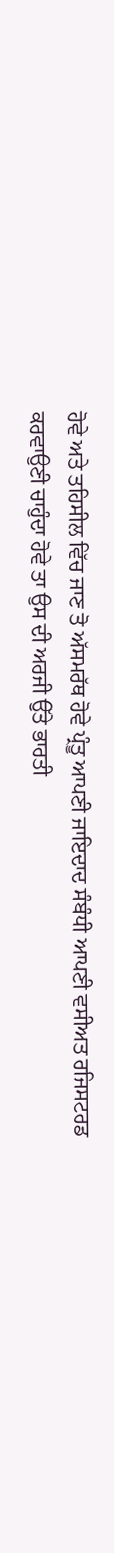ਹੋਵੇ ਅਤੇ ਤਹਿਸੀਲ ਵਿੱਚ ਜਾਣ ਤੋ ਅੱਸਮਰੱਥ ਹੋਵੇ ਪ੍ਰੰਤੂ ਆਪਣੀ ਜਾਇਦਾਦ ਸੰਬੰਧੀ ਆਪਣੀ ਵਸੀਅਤ ਰਜਿਸਟਰਡ ਕਰਵਾਉਣੀ ਚਾਹੁੰਦਾ ਹੋਵੇ ਤਾ ਉਸ ਦੀ ਅਰਜੀ ਉੱਤੇ ਭਾਰਤੀ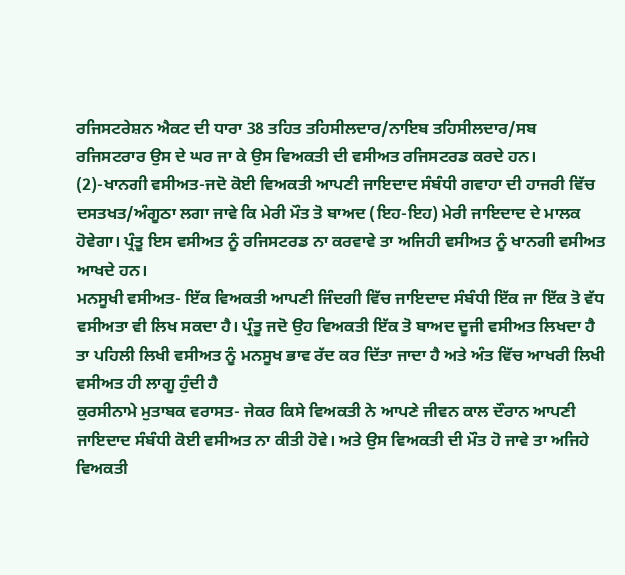ਰਜਿਸਟਰੇਸ਼ਨ ਐਕਟ ਦੀ ਧਾਰਾ 38 ਤਹਿਤ ਤਹਿਸੀਲਦਾਰ/ਨਾਇਬ ਤਹਿਸੀਲਦਾਰ/ਸਬ ਰਜਿਸਟਰਾਰ ਉਸ ਦੇ ਘਰ ਜਾ ਕੇ ਉਸ ਵਿਅਕਤੀ ਦੀ ਵਸੀਅਤ ਰਜਿਸਟਰਡ ਕਰਦੇ ਹਨ।
(2)-ਖਾਨਗੀ ਵਸੀਅਤ-ਜਦੋ ਕੋਈ ਵਿਅਕਤੀ ਆਪਣੀ ਜਾਇਦਾਦ ਸੰਬੰਧੀ ਗਵਾਹਾ ਦੀ ਹਾਜਰੀ ਵਿੱਚ ਦਸਤਖਤ/ਅੰਗੂਠਾ ਲਗਾ ਜਾਵੇ ਕਿ ਮੇਰੀ ਮੌਤ ਤੋ ਬਾਅਦ (ਇਹ-ਇਹ) ਮੇਰੀ ਜਾਇਦਾਦ ਦੇ ਮਾਲਕ ਹੋਵੇਗਾ। ਪ੍ਰੰਤੂ ਇਸ ਵਸੀਅਤ ਨੂੰ ਰਜਿਸਟਰਡ ਨਾ ਕਰਵਾਵੇ ਤਾ ਅਜਿਹੀ ਵਸੀਅਤ ਨੂੰ ਖਾਨਗੀ ਵਸੀਅਤ ਆਖਦੇ ਹਨ।
ਮਨਸੂਖੀ ਵਸੀਅਤ- ਇੱਕ ਵਿਅਕਤੀ ਆਪਣੀ ਜਿੰਦਗੀ ਵਿੱਚ ਜਾਇਦਾਦ ਸੰਬੰਧੀ ਇੱਕ ਜਾ ਇੱਕ ਤੋ ਵੱਧ ਵਸੀਅਤਾ ਵੀ ਲਿਖ ਸਕਦਾ ਹੈ। ਪ੍ਰੰਤੂ ਜਦੋ ਉਹ ਵਿਅਕਤੀ ਇੱਕ ਤੋ ਬਾਅਦ ਦੂਜੀ ਵਸੀਅਤ ਲਿਖਦਾ ਹੈ ਤਾ ਪਹਿਲੀ ਲਿਖੀ ਵਸੀਅਤ ਨੂੰ ਮਨਸੂਖ ਭਾਵ ਰੱਦ ਕਰ ਦਿੱਤਾ ਜਾਦਾ ਹੈ ਅਤੇ ਅੰਤ ਵਿੱਚ ਆਖਰੀ ਲਿਖੀ ਵਸੀਅਤ ਹੀ ਲਾਗੂ ਹੁੰਦੀ ਹੈ
ਕੁਰਸੀਨਾਮੇ ਮੁਤਾਬਕ ਵਰਾਸਤ- ਜੇਕਰ ਕਿਸੇ ਵਿਅਕਤੀ ਨੇ ਆਪਣੇ ਜੀਵਨ ਕਾਲ ਦੌਰਾਨ ਆਪਣੀ ਜਾਇਦਾਦ ਸੰਬੰਧੀ ਕੋਈ ਵਸੀਅਤ ਨਾ ਕੀਤੀ ਹੋਵੇ। ਅਤੇ ਉਸ ਵਿਅਕਤੀ ਦੀ ਮੌਤ ਹੋ ਜਾਵੇ ਤਾ ਅਜਿਹੇ ਵਿਅਕਤੀ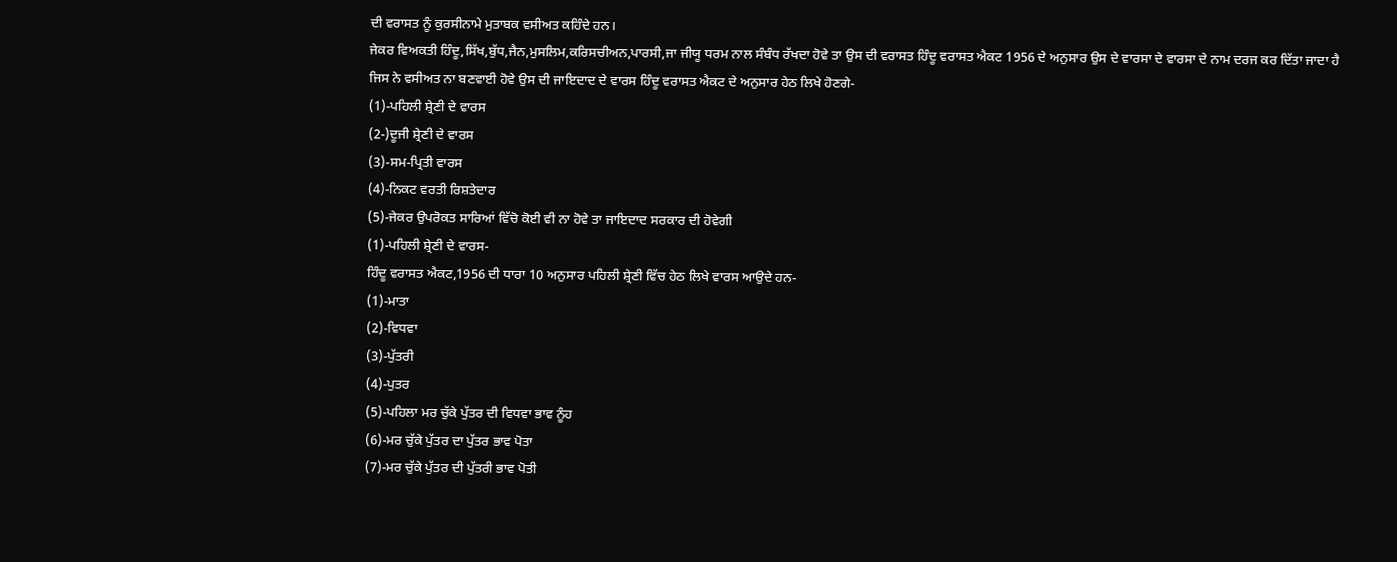ਦੀ ਵਰਾਸਤ ਨੂੰ ਕੁਰਸੀਨਾਮੇ ਮੁਤਾਬਕ ਵਸੀਅਤ ਕਹਿੰਦੇ ਹਨ।
ਜੇਕਰ ਵਿਅਕਤੀ ਹਿੰਦੂ,ਸਿੱਖ,ਬੁੱਧ,ਜੈਨ,ਮੁਸਲਿਮ,ਕਰਿਸਚੀਅਨ,ਪਾਰਸੀ,ਜਾ ਜੀਯੂ ਧਰਮ ਨਾਲ ਸੰਬੰਧ ਰੱਖਦਾ ਹੋਵੇ ਤਾ ਉਸ ਦੀ ਵਰਾਸਤ ਹਿੰਦੂ ਵਰਾਸਤ ਐਕਟ 1956 ਦੇ ਅਨੁਸਾਰ ਉਸ ਦੇ ਵਾਰਸਾ ਦੇ ਵਾਰਸਾ ਦੇ ਨਾਮ ਦਰਜ ਕਰ ਦਿੱਤਾ ਜਾਦਾ ਹੈ
ਜਿਸ ਨੇ ਵਸੀਅਤ ਨਾ ਬਣਵਾਈ ਹੋਵੇ ਉਸ ਦੀ ਜਾਇਦਾਦ ਦੇ ਵਾਰਸ ਹਿੰਦੂ ਵਰਾਸਤ ਐਕਟ ਦੇ ਅਨੁਸਾਰ ਹੇਠ ਲਿਖੇ ਹੋਣਗੇ-
(1)-ਪਹਿਲੀ ਸ਼੍ਰੇਣੀ ਦੇ ਵਾਰਸ
(2-)ਦੂਜੀ ਸ਼੍ਰੇਣੀ ਦੇ ਵਾਰਸ
(3)-ਸਮ-ਪ੍ਰਿਤੀ ਵਾਰਸ
(4)-ਨਿਕਟ ਵਰਤੀ ਰਿਸ਼ਤੇਦਾਰ
(5)-ਜੇਕਰ ਉਪਰੋਕਤ ਸਾਰਿਆਂ ਵਿੱਚੋ ਕੋਈ ਵੀ ਨਾ ਹੋਵੇ ਤਾ ਜਾਇਦਾਦ ਸਰਕਾਰ ਦੀ ਹੋਵੇਗੀ
(1)-ਪਹਿਲੀ ਸ਼੍ਰੇਣੀ ਦੇ ਵਾਰਸ-
ਹਿੰਦੂ ਵਰਾਸਤ ਐਕਟ,1956 ਦੀ ਧਾਰਾ 10 ਅਨੁਸਾਰ ਪਹਿਲੀ ਸ਼੍ਰੇਣੀ ਵਿੱਚ ਹੇਠ ਲਿਖੇ ਵਾਰਸ ਆਉਦੇ ਹਨ-
(1)-ਮਾਤਾ
(2)-ਵਿਧਵਾ
(3)-ਪੁੱਤਰੀ
(4)-ਪੁਤਰ
(5)-ਪਹਿਲਾ ਮਰ ਚੁੱਕੇ ਪੁੱਤਰ ਦੀ ਵਿਧਵਾ ਭਾਵ ਨੂੰਹ
(6)-ਮਰ ਚੁੱਕੇ ਪੁੱਤਰ ਦਾ ਪੁੱਤਰ ਭਾਵ ਪੋਤਾ
(7)-ਮਰ ਚੁੱਕੇ ਪੁੱਤਰ ਦੀ ਪੁੱਤਰੀ ਭਾਵ ਪੋਤੀ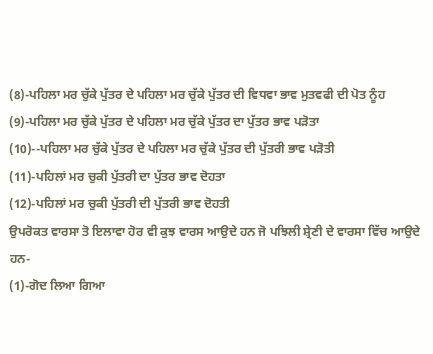(8)-ਪਹਿਲਾ ਮਰ ਚੁੱਕੇ ਪੁੱਤਰ ਦੇ ਪਹਿਲਾ ਮਰ ਚੁੱਕੇ ਪੁੱਤਰ ਦੀ ਵਿਧਵਾ ਭਾਵ ਮੁਤਵਫੀ ਦੀ ਪੋਤ ਨੂੰਹ
(9)-ਪਹਿਲਾ ਮਰ ਚੁੱਕੇ ਪੁੱਤਰ ਦੇ ਪਹਿਲਾ ਮਰ ਚੁੱਕੇ ਪੁੱਤਰ ਦਾ ਪੁੱਤਰ ਭਾਵ ਪੜੋਤਾ
(10)--ਪਹਿਲਾ ਮਰ ਚੁੱਕੇ ਪੁੱਤਰ ਦੇ ਪਹਿਲਾ ਮਰ ਚੁੱਕੇ ਪੁੱਤਰ ਦੀ ਪੁੱਤਰੀ ਭਾਵ ਪੜੋਤੀ
(11)-ਪਹਿਲਾਂ ਮਰ ਚੁਕੀ ਪੁੱਤਰੀ ਦਾ ਪੁੱਤਰ ਭਾਵ ਦੋਹਤਾ
(12)-ਪਹਿਲਾਂ ਮਰ ਚੁਕੀ ਪੁੱਤਰੀ ਦੀ ਪੁੱਤਰੀ ਭਾਵ ਦੋਹਤੀ
ਉਪਰੋਕਤ ਵਾਰਸਾ ਤੋ ਇਲਾਵਾ ਹੋਰ ਵੀ ਕੁਝ ਵਾਰਸ ਆਉਦੇ ਹਨ ਜੋ ਪਝਿਲੀ ਸ਼੍ਰੇਣੀ ਦੇ ਵਾਰਸਾ ਵਿੱਚ ਆਉਦੇ ਹਨ-
(1)-ਗੋਦ ਲਿਆ ਗਿਆ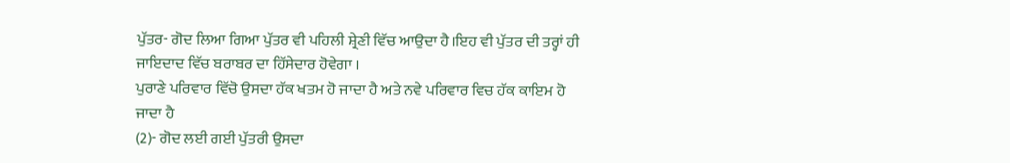ਪੁੱਤਰ- ਗੋਦ ਲਿਆ ਗਿਆ ਪੁੱਤਰ ਵੀ ਪਹਿਲੀ ਸ਼੍ਰੇਣੀ ਵਿੱਚ ਆਉਦਾ ਹੈ।ਇਹ ਵੀ ਪੁੱਤਰ ਦੀ ਤਰ੍ਹਾਂ ਹੀ ਜਾਇਦਾਦ ਵਿੱਚ ਬਰਾਬਰ ਦਾ ਹਿੱਸੇਦਾਰ ਹੋਵੇਗਾ ।
ਪੁਰਾਣੇ ਪਰਿਵਾਰ ਵਿੱਚੋ ਉਸਦਾ ਹੱਕ ਖਤਮ ਹੋ ਜਾਦਾ ਹੈ ਅਤੇ ਨਵੇ ਪਰਿਵਾਰ ਵਿਚ ਹੱਕ ਕਾਇਮ ਹੋ ਜਾਦਾ ਹੈ
(2)- ਗੋਦ ਲਈ ਗਈ ਪੁੱਤਰੀ ਉਸਦਾ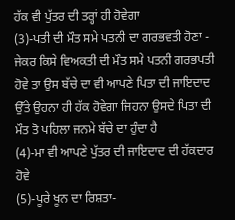ਹੱਕ ਵੀ ਪੁੱਤਰ ਦੀ ਤਰ੍ਹਾਂ ਹੀ ਹੋਵੇਗਾ
(3)-ਪਤੀ ਦੀ ਮੌਤ ਸਮੇ ਪਤਨੀ ਦਾ ਗਰਭਵਤੀ ਹੋਣਾ -
ਜੇਕਰ ਕਿਸੇ ਵਿਅਕਤੀ ਦੀ ਮੌਤ ਸਮੇ ਪਤਨੀ ਗਰਭਪਤੀ ਹੋਵੇ ਤਾ ਉਸ ਬੱਚੇ ਦਾ ਵੀ ਆਪਣੇ ਪਿਤਾ ਦੀ ਜਾਇਦਾਦ ਉੱਤੇ ਉਹਨਾ ਹੀ ਹੱਕ ਹੋਵੇਗਾ ਜਿਹਨਾ ਉਸਦੇ ਪਿਤਾ ਦੀ ਮੌਤ ਤੋ ਪਹਿਲਾ ਜਨਮੇ ਬੱਚੇ ਦਾ ਹੁੰਦਾ ਹੈ
(4)-ਮਾ ਵੀ ਆਪਣੇ ਪੁੱਤਰ ਦੀ ਜਾਇਦਾਦ ਦੀ ਹੱਕਦਾਰ ਹੋਵੇ
(5)-ਪੂਰੇ ਖੂਨ ਦਾ ਰਿਸ਼ਤਾ-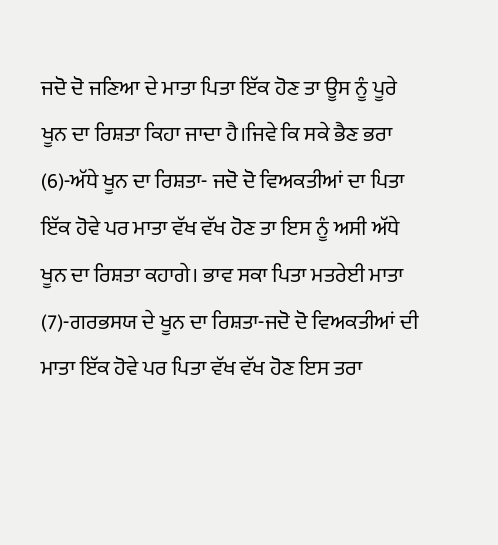ਜਦੋ ਦੋ ਜਣਿਆ ਦੇ ਮਾਤਾ ਪਿਤਾ ਇੱਕ ਹੋਣ ਤਾ ਊਸ ਨੂੰ ਪੂਰੇ ਖੂਨ ਦਾ ਰਿਸ਼ਤਾ ਕਿਹਾ ਜਾਦਾ ਹੈ।ਜਿਵੇ ਕਿ ਸਕੇ ਭੈਣ ਭਰਾ
(6)-ਅੱਧੇ ਖੂਨ ਦਾ ਰਿਸ਼ਤਾ- ਜਦੋ ਦੋ ਵਿਅਕਤੀਆਂ ਦਾ ਪਿਤਾ ਇੱਕ ਹੋਵੇ ਪਰ ਮਾਤਾ ਵੱਖ ਵੱਖ ਹੋਣ ਤਾ ਇਸ ਨੂੰ ਅਸੀ ਅੱਧੇ ਖੂਨ ਦਾ ਰਿਸ਼ਤਾ ਕਹਾਗੇ। ਭਾਵ ਸਕਾ ਪਿਤਾ ਮਤਰੇਈ ਮਾਤਾ
(7)-ਗਰਭਸਯ ਦੇ ਖੂਨ ਦਾ ਰਿਸ਼ਤਾ-ਜਦੋ ਦੋ ਵਿਅਕਤੀਆਂ ਦੀ ਮਾਤਾ ਇੱਕ ਹੋਵੇ ਪਰ ਪਿਤਾ ਵੱਖ ਵੱਖ ਹੋਣ ਇਸ ਤਰਾ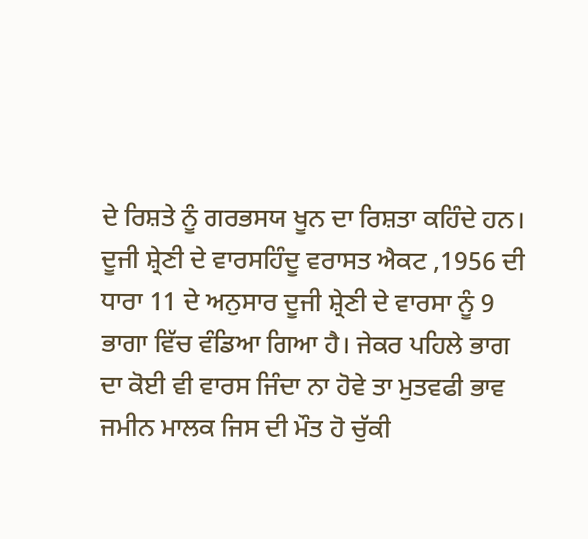ਦੇ ਰਿਸ਼ਤੇ ਨੂੰ ਗਰਭਸਯ ਖੂਨ ਦਾ ਰਿਸ਼ਤਾ ਕਹਿੰਦੇ ਹਨ।
ਦੂਜੀ ਸ਼੍ਰੇਣੀ ਦੇ ਵਾਰਸਹਿੰਦੂ ਵਰਾਸਤ ਐਕਟ ,1956 ਦੀ ਧਾਰਾ 11 ਦੇ ਅਨੁਸਾਰ ਦੂਜੀ ਸ਼੍ਰੇਣੀ ਦੇ ਵਾਰਸਾ ਨੂੰ 9 ਭਾਗਾ ਵਿੱਚ ਵੰਡਿਆ ਗਿਆ ਹੈ। ਜੇਕਰ ਪਹਿਲੇ ਭਾਗ ਦਾ ਕੋਈ ਵੀ ਵਾਰਸ ਜਿੰਦਾ ਨਾ ਹੋਵੇ ਤਾ ਮੁਤਵਫੀ ਭਾਵ ਜਮੀਨ ਮਾਲਕ ਜਿਸ ਦੀ ਮੌਤ ਹੋ ਚੁੱਕੀ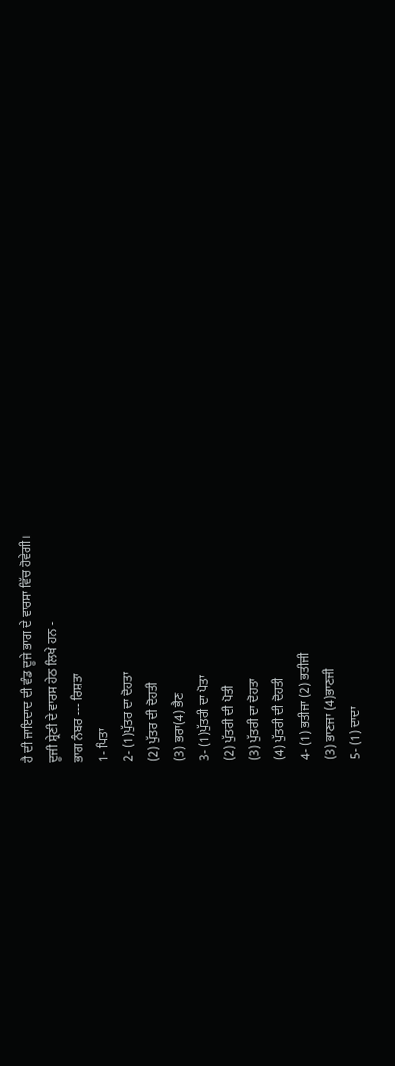ਹੈ ਦੀ ਜਾਇਦਾਦ ਦੀ ਵੰਡ ਦੂਜੇ ਭਾਗ ਦੇ ਵਾਰਸਾ ਵਿੱਚ ਹੋਵੇਗੀ।
ਦੂਜੀ ਸ਼੍ਰੇਣੀ ਦੇ ਵਾਰਸ ਹੇਠ ਲਿਖੇ ਹਨ -
ਭਾਗ ਨੰਬਰ --- ਰਿਸ਼ਤਾ
1- ਪਿਤਾ
2- (1)ਪੁੱਤਰ ਦਾ ਦੋਹਤਾ
(2) ਪੁੱਤਰ ਦੀ ਦੋਹਤੀ
(3) ਭਰਾ(4) ਭੈਣ
3- (1)ਪੁੱਤਰੀ ਦਾ ਪੋਤਾ
(2) ਪੁੱਤਰੀ ਦੀ ਪੋਤੀ
(3) ਪੁੱਤਰੀ ਦਾ ਦੋਹਤਾ
(4) ਪੁੱਤਰੀ ਦੀ ਦੋਹਤੀ
4- (1) ਭਤੀਜਾ (2) ਭਤੀਜੀ
(3) ਭਾਣਜਾ (4)ਭਾਣਜੀ
5- (1) ਦਾਦਾ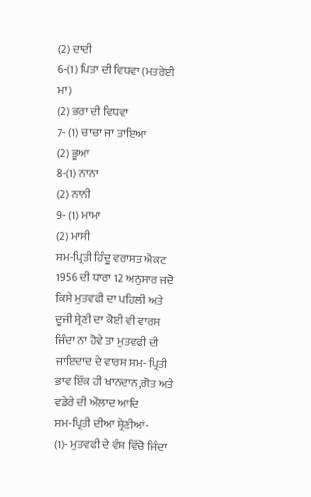(2) ਦਾਦੀ
6-(1) ਪਿਤਾ ਦੀ ਵਿਧਵਾ (ਮਤਰੇਈ ਮਾ)
(2) ਭਰਾ ਦੀ ਵਿਧਵਾ
7- (1) ਚਾਚਾ ਜਾ ਤਾਇਆ
(2) ਭੂਆ
8-(1) ਨਾਨਾ
(2) ਨਾਨੀ
9- (1) ਮਾਮਾ
(2) ਮਾਸੀ
ਸਮ-ਪ੍ਰਿਤੀ ਹਿੰਦੂ ਵਰਾਸਤ ਐਕਟ 1956 ਦੀ ਧਾਰਾ 12 ਅਨੁਸਾਰ ਜਦੋ ਕਿਸੇ ਮੁਤਵਫੀ ਦਾ ਪਹਿਲੀ ਅਤੇ ਦੂਜੀ ਸ਼੍ਰੇਣੀ ਦਾ ਕੋਈ ਵੀ ਵਾਰਸ ਜਿੰਦਾ ਨਾ ਹੋਵੇ ਤਾ ਮੁਤਵਫੀ ਦੀ ਜਾਇਦਾਦ ਦੇ ਵਾਰਸ ਸਮ- ਪ੍ਰਿਤੀ ਭਾਵ ਇੱਕ ਹੀ ਖਾਨਦਾਨ,ਗੋਤ ਅਤੇ ਵਡੇਰੇ ਦੀ ਔਲਾਦ ਆਦਿ
ਸਮ-ਪ੍ਰਿਤੀ ਦੀਆ ਸ਼੍ਰੇਣੀਆਂ-
(1)- ਮੁਤਵਫੀ ਦੇ ਵੰਸ਼ ਵਿੱਚੋ ਜਿੰਦਾ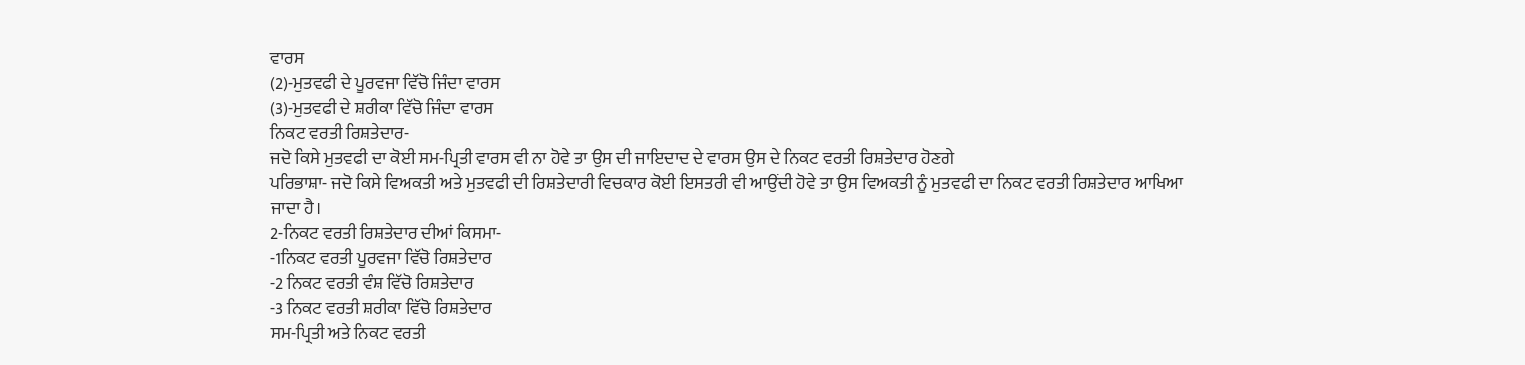ਵਾਰਸ
(2)-ਮੁਤਵਫੀ ਦੇ ਪੂਰਵਜਾ ਵਿੱਚੋ ਜਿੰਦਾ ਵਾਰਸ
(3)-ਮੁਤਵਫੀ ਦੇ ਸ਼ਰੀਕਾ ਵਿੱਚੋ ਜਿੰਦਾ ਵਾਰਸ
ਨਿਕਟ ਵਰਤੀ ਰਿਸ਼ਤੇਦਾਰ-
ਜਦੋ ਕਿਸੇ ਮੁਤਵਫੀ ਦਾ ਕੋਈ ਸਮ-ਪ੍ਰਿਤੀ ਵਾਰਸ ਵੀ ਨਾ ਹੋਵੇ ਤਾ ਉਸ ਦੀ ਜਾਇਦਾਦ ਦੇ ਵਾਰਸ ਉਸ ਦੇ ਨਿਕਟ ਵਰਤੀ ਰਿਸ਼ਤੇਦਾਰ ਹੋਣਗੇ
ਪਰਿਭਾਸ਼ਾ- ਜਦੋ ਕਿਸੇ ਵਿਅਕਤੀ ਅਤੇ ਮੁਤਵਫੀ ਦੀ ਰਿਸ਼ਤੇਦਾਰੀ ਵਿਚਕਾਰ ਕੋਈ ਇਸਤਰੀ ਵੀ ਆਉਂਦੀ ਹੋਵੇ ਤਾ ਉਸ ਵਿਅਕਤੀ ਨੂੰ ਮੁਤਵਫੀ ਦਾ ਨਿਕਟ ਵਰਤੀ ਰਿਸ਼ਤੇਦਾਰ ਆਖਿਆ ਜਾਦਾ ਹੈ।
2-ਨਿਕਟ ਵਰਤੀ ਰਿਸ਼ਤੇਦਾਰ ਦੀਆਂ ਕਿਸਮਾ-
-1ਨਿਕਟ ਵਰਤੀ ਪੂਰਵਜਾ ਵਿੱਚੋ ਰਿਸ਼ਤੇਦਾਰ
-2 ਨਿਕਟ ਵਰਤੀ ਵੰਸ਼ ਵਿੱਚੋ ਰਿਸ਼ਤੇਦਾਰ
-3 ਨਿਕਟ ਵਰਤੀ ਸ਼ਰੀਕਾ ਵਿੱਚੋ ਰਿਸ਼ਤੇਦਾਰ
ਸਮ-ਪ੍ਰਿਤੀ ਅਤੇ ਨਿਕਟ ਵਰਤੀ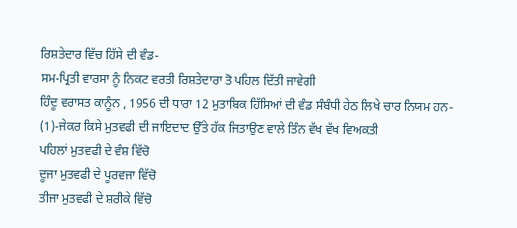ਰਿਸ਼ਤੇਦਾਰ ਵਿੱਚ ਹਿੱਸੇ ਦੀ ਵੰਡ-
ਸਮ-ਪ੍ਰਿਤੀ ਵਾਰਸਾ ਨੂੰ ਨਿਕਟ ਵਰਤੀ ਰਿਸ਼ਤੇਦਾਰਾ ਤੋ ਪਹਿਲ ਦਿੱਤੀ ਜਾਵੇਗੀ
ਹਿੰਦੂ ਵਰਾਸਤ ਕਾਨੂੰਨ , 1956 ਦੀ ਧਾਰਾ 12 ਮੁਤਾਬਿਕ ਹਿੱਸਿਆਂ ਦੀ ਵੰਡ ਸੰਬੰਧੀ ਹੇਠ ਲਿਖੇ ਚਾਰ ਨਿਯਮ ਹਨ-
(1)-ਜੇਕਰ ਕਿਸੇ ਮੁਤਵਫੀ ਦੀ ਜਾਇਦਾਦ ਉੱਤੇ ਹੱਕ ਜਿਤਾਉਣ ਵਾਲੇ ਤਿੰਨ ਵੱਖ ਵੱਖ ਵਿਅਕਤੀ
ਪਹਿਲਾਂ ਮੁਤਵਫੀ ਦੇ ਵੰਸ਼ ਵਿੱਚੋ
ਦੂਜਾ ਮੁਤਵਫੀ ਦੇ ਪੂਰਵਜਾ ਵਿੱਚੋ
ਤੀਜਾ ਮੁਤਵਫੀ ਦੇ ਸ਼ਰੀਕੇ ਵਿੱਚੋ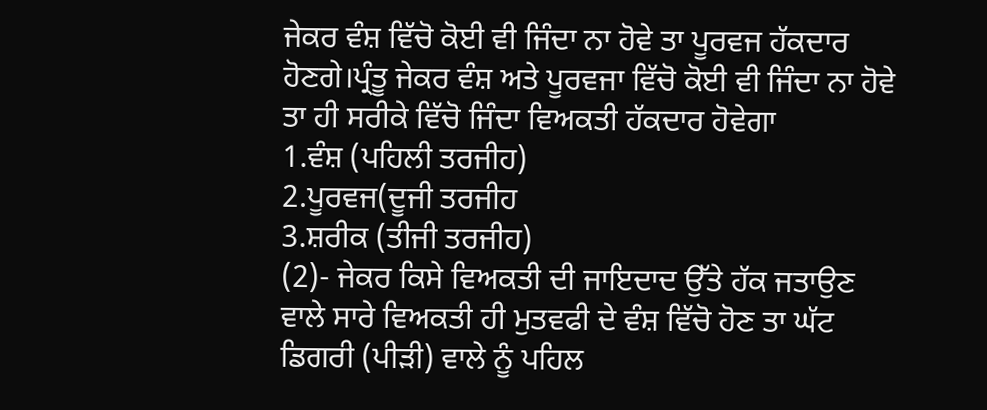ਜੇਕਰ ਵੰਸ਼ ਵਿੱਚੋ ਕੋਈ ਵੀ ਜਿੰਦਾ ਨਾ ਹੋਵੇ ਤਾ ਪੂਰਵਜ ਹੱਕਦਾਰ ਹੋਣਗੇ।ਪ੍ਰੰਤੂ ਜੇਕਰ ਵੰਸ਼ ਅਤੇ ਪੂਰਵਜਾ ਵਿੱਚੋ ਕੋਈ ਵੀ ਜਿੰਦਾ ਨਾ ਹੋਵੇ ਤਾ ਹੀ ਸਰੀਕੇ ਵਿੱਚੋ ਜਿੰਦਾ ਵਿਅਕਤੀ ਹੱਕਦਾਰ ਹੋਵੇਗਾ
1.ਵੰਸ਼ (ਪਹਿਲੀ ਤਰਜੀਹ)
2.ਪੂਰਵਜ(ਦੂਜੀ ਤਰਜੀਹ
3.ਸ਼ਰੀਕ (ਤੀਜੀ ਤਰਜੀਹ)
(2)- ਜੇਕਰ ਕਿਸੇ ਵਿਅਕਤੀ ਦੀ ਜਾਇਦਾਦ ਉੱਤੇ ਹੱਕ ਜਤਾਉਣ ਵਾਲੇ ਸਾਰੇ ਵਿਅਕਤੀ ਹੀ ਮੁਤਵਫੀ ਦੇ ਵੰਸ਼ ਵਿੱਚੋ ਹੋਣ ਤਾ ਘੱਟ ਡਿਗਰੀ (ਪੀੜੀ) ਵਾਲੇ ਨੂੰ ਪਹਿਲ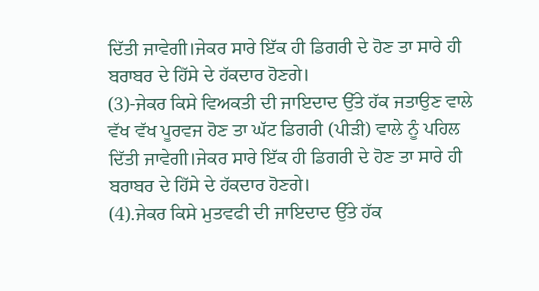ਦਿੱਤੀ ਜਾਵੇਗੀ।ਜੇਕਰ ਸਾਰੇ ਇੱਕ ਹੀ ਡਿਗਰੀ ਦੇ ਹੋਣ ਤਾ ਸਾਰੇ ਹੀ ਬਰਾਬਰ ਦੇ ਹਿੱਸੇ ਦੇ ਹੱਕਦਾਰ ਹੋਣਗੇ।
(3)-ਜੇਕਰ ਕਿਸੇ ਵਿਅਕਤੀ ਦੀ ਜਾਇਦਾਦ ਉੱਤੇ ਹੱਕ ਜਤਾਉਣ ਵਾਲੇ ਵੱਖ ਵੱਖ ਪੂਰਵਜ ਹੋਣ ਤਾ ਘੱਟ ਡਿਗਰੀ (ਪੀੜੀ) ਵਾਲੇ ਨੂੰ ਪਹਿਲ ਦਿੱਤੀ ਜਾਵੇਗੀ।ਜੇਕਰ ਸਾਰੇ ਇੱਕ ਹੀ ਡਿਗਰੀ ਦੇ ਹੋਣ ਤਾ ਸਾਰੇ ਹੀ ਬਰਾਬਰ ਦੇ ਹਿੱਸੇ ਦੇ ਹੱਕਦਾਰ ਹੋਣਗੇ।
(4).ਜੇਕਰ ਕਿਸੇ ਮੁਤਵਫੀ ਦੀ ਜਾਇਦਾਦ ਉੱਤੇ ਹੱਕ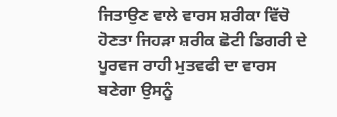ਜਿਤਾਉਣ ਵਾਲੇ ਵਾਰਸ ਸ਼ਰੀਕਾ ਵਿੱਚੋ ਹੋਣਤਾ ਜਿਹੜਾ ਸ਼ਰੀਕ ਛੋਟੀ ਡਿਗਰੀ ਦੇ ਪੂਰਵਜ ਰਾਹੀ ਮੁਤਵਫੀ ਦਾ ਵਾਰਸ ਬਣੇਗਾ ਉਸਨੂੰ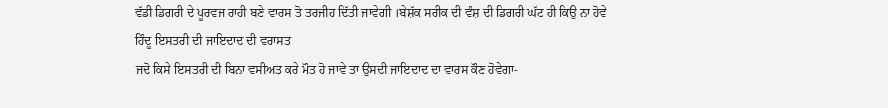ਵੱਡੀ ਡਿਗਰੀ ਦੇ ਪੂਰਵਜ ਰਾਹੀ ਬਣੇ ਵਾਰਸ ਤੋ ਤਰਜੀਹ ਦਿੱਤੀ ਜਾਵੇਗੀ ।ਬੇਸ਼ੱਕ ਸਰੀਕ ਦੀ ਵੰਸ਼ ਦੀ ਡਿਗਰੀ ਘੱਟ ਹੀ ਕਿਉ ਨਾ ਹੋਵੇ
ਹਿੰਦੂ ਇਸਤਰੀ ਦੀ ਜਾਇਦਾਦ ਦੀ ਵਰਾਸਤ
ਜਦੋ ਕਿਸੇ ਇਸਤਰੀ ਦੀ ਬਿਨਾ ਵਸੀਅਤ ਕਰੇ ਮੌਤ ਹੋ ਜਾਵੇ ਤਾ ਉਸਦੀ ਜਾਇਦਾਦ ਦਾ ਵਾਰਸ ਕੌਣ ਹੋਵੇਗਾ-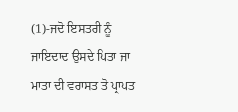(1)-ਜਦੋ ਇਸਤਰੀ ਨੂੰ ਜਾਇਦਾਦ ਉਸਦੇ ਪਿਤਾ ਜਾ ਮਾਤਾ ਦੀ ਵਰਾਸਤ ਤੋ ਪ੍ਰਾਪਤ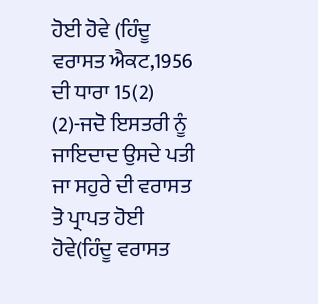ਹੋਈ ਹੋਵੇ (ਹਿੰਦੂ ਵਰਾਸਤ ਐਕਟ,1956 ਦੀ ਧਾਰਾ 15(2)
(2)-ਜਦੋ ਇਸਤਰੀ ਨੂੰ ਜਾਇਦਾਦ ਉਸਦੇ ਪਤੀ ਜਾ ਸਹੁਰੇ ਦੀ ਵਰਾਸਤ ਤੋ ਪ੍ਰਾਪਤ ਹੋਈ ਹੋਵੇ(ਹਿੰਦੂ ਵਰਾਸਤ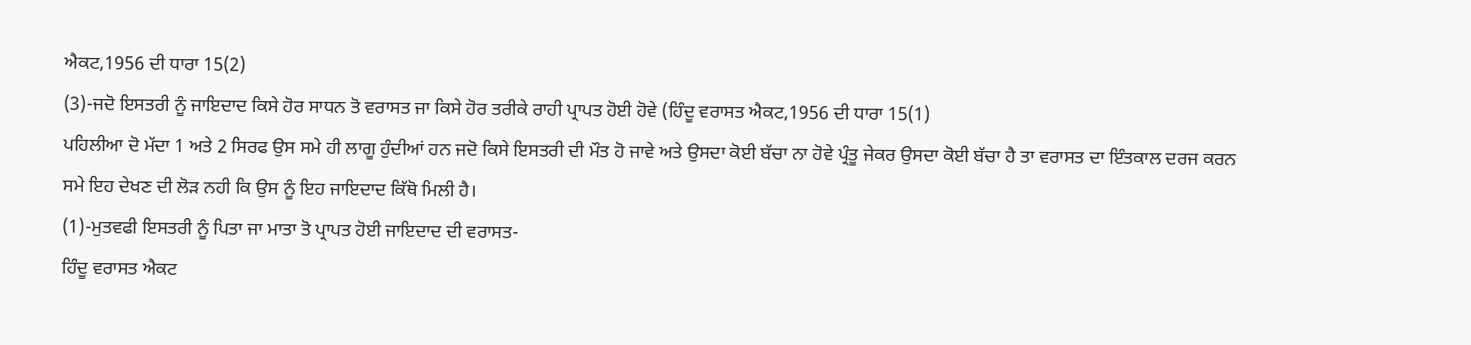ਐਕਟ,1956 ਦੀ ਧਾਰਾ 15(2)
(3)-ਜਦੋ ਇਸਤਰੀ ਨੂੰ ਜਾਇਦਾਦ ਕਿਸੇ ਹੋਰ ਸਾਧਨ ਤੋ ਵਰਾਸਤ ਜਾ ਕਿਸੇ ਹੋਰ ਤਰੀਕੇ ਰਾਹੀ ਪ੍ਰਾਪਤ ਹੋਈ ਹੋਵੇ (ਹਿੰਦੂ ਵਰਾਸਤ ਐਕਟ,1956 ਦੀ ਧਾਰਾ 15(1)
ਪਹਿਲੀਆ ਦੋ ਮੱਦਾ 1 ਅਤੇ 2 ਸਿਰਫ ਉਸ ਸਮੇ ਹੀ ਲਾਗੂ ਹੁੰਦੀਆਂ ਹਨ ਜਦੋ ਕਿਸੇ ਇਸਤਰੀ ਦੀ ਮੌਤ ਹੋ ਜਾਵੇ ਅਤੇ ਉਸਦਾ ਕੋਈ ਬੱਚਾ ਨਾ ਹੋਵੇ ਪ੍ਰੰਤੂ ਜੇਕਰ ਉਸਦਾ ਕੋਈ ਬੱਚਾ ਹੈ ਤਾ ਵਰਾਸਤ ਦਾ ਇੰਤਕਾਲ ਦਰਜ ਕਰਨ ਸਮੇ ਇਹ ਦੇਖਣ ਦੀ ਲੋੜ ਨਹੀ ਕਿ ਉਸ ਨੂੰ ਇਹ ਜਾਇਦਾਦ ਕਿੱਥੋ ਮਿਲੀ ਹੈ।
(1)-ਮੁਤਵਫੀ ਇਸਤਰੀ ਨੂੰ ਪਿਤਾ ਜਾ ਮਾਤਾ ਤੋ ਪ੍ਰਾਪਤ ਹੋਈ ਜਾਇਦਾਦ ਦੀ ਵਰਾਸਤ-
ਹਿੰਦੂ ਵਰਾਸਤ ਐਕਟ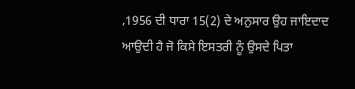,1956 ਦੀ ਧਾਰਾ 15(2) ਦੇ ਅਨੁਸਾਰ ਉਹ ਜਾਇਦਾਦ ਆਉਦੀ ਹੈ ਜੋ ਕਿਸੇ ਇਸਤਰੀ ਨੂੰ ਉਸਦੇ ਪਿਤਾ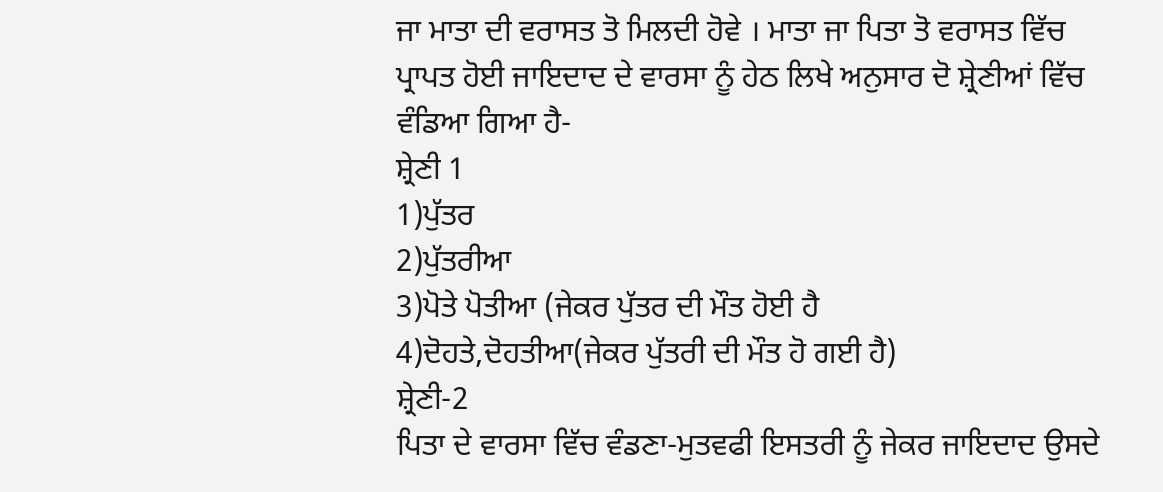ਜਾ ਮਾਤਾ ਦੀ ਵਰਾਸਤ ਤੋ ਮਿਲਦੀ ਹੋਵੇ । ਮਾਤਾ ਜਾ ਪਿਤਾ ਤੋ ਵਰਾਸਤ ਵਿੱਚ ਪ੍ਰਾਪਤ ਹੋਈ ਜਾਇਦਾਦ ਦੇ ਵਾਰਸਾ ਨੂੰ ਹੇਠ ਲਿਖੇ ਅਨੁਸਾਰ ਦੋ ਸ਼੍ਰੇਣੀਆਂ ਵਿੱਚ ਵੰਡਿਆ ਗਿਆ ਹੈ-
ਸ਼੍ਰੇਣੀ 1
1)ਪੁੱਤਰ
2)ਪੁੱਤਰੀਆ
3)ਪੋਤੇ ਪੋਤੀਆ (ਜੇਕਰ ਪੁੱਤਰ ਦੀ ਮੌਤ ਹੋਈ ਹੈ
4)ਦੋਹਤੇ,ਦੋਹਤੀਆ(ਜੇਕਰ ਪੁੱਤਰੀ ਦੀ ਮੌਤ ਹੋ ਗਈ ਹੈ)
ਸ਼੍ਰੇਣੀ-2
ਪਿਤਾ ਦੇ ਵਾਰਸਾ ਵਿੱਚ ਵੰਡਣਾ-ਮੁਤਵਫੀ ਇਸਤਰੀ ਨੂੰ ਜੇਕਰ ਜਾਇਦਾਦ ਉਸਦੇ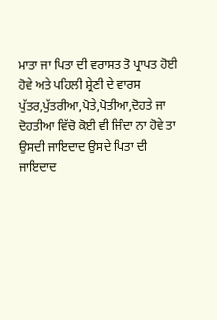ਮਾਤਾ ਜਾ ਪਿਤਾ ਦੀ ਵਰਾਸਤ ਤੋ ਪ੍ਰਾਪਤ ਹੋਈ ਹੋਵੇ ਅਤੇ ਪਹਿਲੀ ਸ਼੍ਰੇਣੀ ਦੇ ਵਾਰਸ ਪੁੱਤਰ,ਪੁੱਤਰੀਆ,ਪੋਤੇ,ਪੋਤੀਆ,ਦੋਹਤੇ ਜਾ ਦੋਹਤੀਆ ਵਿੱਚੋ ਕੋਈ ਵੀ ਜਿੰਦਾ ਨਾ ਹੋਵੇ ਤਾ ਉਸਦੀ ਜਾਇਦਾਦ ਉਸਦੇ ਪਿਤਾ ਦੀ ਜਾਇਦਾਦ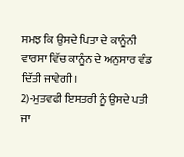ਸਮਝ ਕਿ ਉਸਦੇ ਪਿਤਾ ਦੇ ਕਾਨੂੰਨੀ ਵਾਰਸਾ ਵਿੱਚ ਕਾਨੂੰਨ ਦੇ ਅਨੁਸਾਰ ਵੰਡ ਦਿੱਤੀ ਜਾਵੇਗੀ।
2)-ਮੁਤਵਫੀ ਇਸਤਰੀ ਨੂੰ ਉਸਦੇ ਪਤੀ ਜਾ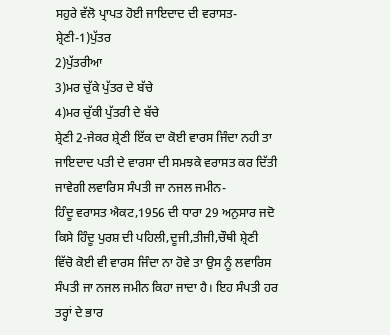ਸਹੁਰੇ ਵੱਲੋ ਪ੍ਰਾਪਤ ਹੋਈ ਜਾਇਦਾਦ ਦੀ ਵਰਾਸਤ-
ਸ਼੍ਰੇਣੀ-1)ਪੁੱਤਰ
2)ਪੁੱਤਰੀਆ
3)ਮਰ ਚੁੱਕੇ ਪੁੱਤਰ ਦੇ ਬੱਚੇ
4)ਮਰ ਚੁੱਕੀ ਪੁੱਤਰੀ ਦੇ ਬੱਚੇ
ਸ਼੍ਰੇਣੀ 2-ਜੇਕਰ ਸ਼੍ਰੇਣੀ ਇੱਕ ਦਾ ਕੋਈ ਵਾਰਸ ਜਿੰਦਾ ਨਹੀ ਤਾ ਜਾਇਦਾਦ ਪਤੀ ਦੇ ਵਾਰਸਾ ਦੀ ਸਮਝਕੇ ਵਰਾਸਤ ਕਰ ਦਿੱਤੀ ਜਾਵੇਗੀ ਲਵਾਰਿਸ ਸੰਪਤੀ ਜਾ ਨਜਲ ਜਮੀਨ-
ਹਿੰਦੂ ਵਰਾਸਤ ਐਕਟ,1956 ਦੀ ਧਾਰਾ 29 ਅਨੁਸਾਰ ਜਦੋ ਕਿਸੇ ਹਿੰਦੂ ਪੁਰਸ਼ ਦੀ ਪਹਿਲੀ,ਦੂਜੀ,ਤੀਜੀ,ਚੌਥੀ ਸ਼੍ਰੇਣੀ ਵਿੱਚੋ ਕੋਈ ਵੀ ਵਾਰਸ ਜਿੰਦਾ ਨਾ ਹੋਵੇ ਤਾ ਉਸ ਨੂੰ ਲਵਾਰਿਸ ਸੰਪਤੀ ਜਾ ਨਜਲ ਜਮੀਨ ਕਿਹਾ ਜਾਦਾ ਹੈ। ਇਹ ਸੰਪਤੀ ਹਰ ਤਰ੍ਹਾਂ ਦੇ ਭਾਰ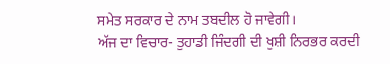ਸਮੇਤ ਸਰਕਾਰ ਦੇ ਨਾਮ ਤਬਦੀਲ ਹੋ ਜਾਵੇਗੀ।
ਅੱਜ ਦਾ ਵਿਚਾਰ- ਤੁਹਾਡੀ ਜਿੰਦਗੀ ਦੀ ਖੁਸ਼ੀ ਨਿਰਭਰ ਕਰਦੀ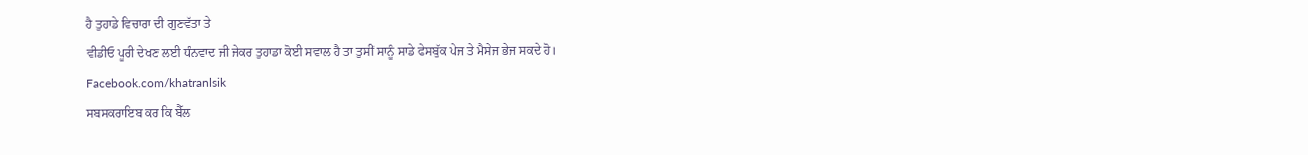ਹੈ ਤੁਹਾਡੇ ਵਿਚਾਰਾ ਦੀ ਗੁਣਵੱਤਾ ਤੇ
ਵੀਡੀਓ ਪੂਰੀ ਦੇਖਣ ਲਈ ਧੰਨਵਾਦ ਜੀ ਜੇਕਰ ਤੁਹਾਡਾ ਕੋਈ ਸਵਾਲ ਹੈ ਤਾ ਤੁਸੀਂ ਸਾਨੂੰ ਸਾਡੇ ਫੇਸਬੁੱਕ ਪੇਜ ਤੇ ਮੈਸੇਜ ਭੇਜ ਸਕਦੇ ਹੋ।
Facebook.com/khatranlsik
ਸਬਸਕਰਾਇਬ ਕਰ ਕਿ ਬੈੱਲ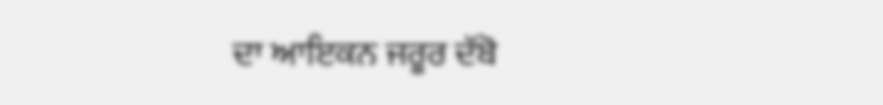ਦਾ ਆਇਕਨ ਜਰੂਰ ਦੱਬੋ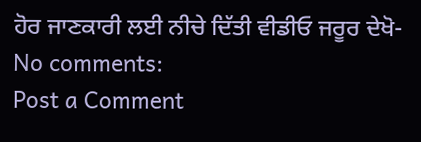ਹੋਰ ਜਾਣਕਾਰੀ ਲਈ ਨੀਚੇ ਦਿੱਤੀ ਵੀਡੀਓ ਜਰੂਰ ਦੇਖੋ-
No comments:
Post a Comment